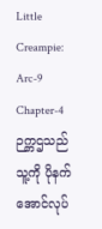Little Creampie:
Arc-9 Chapter-4
ဉက္ကဌသည် သူ့ကို ပိုနက်အောင်လုပ်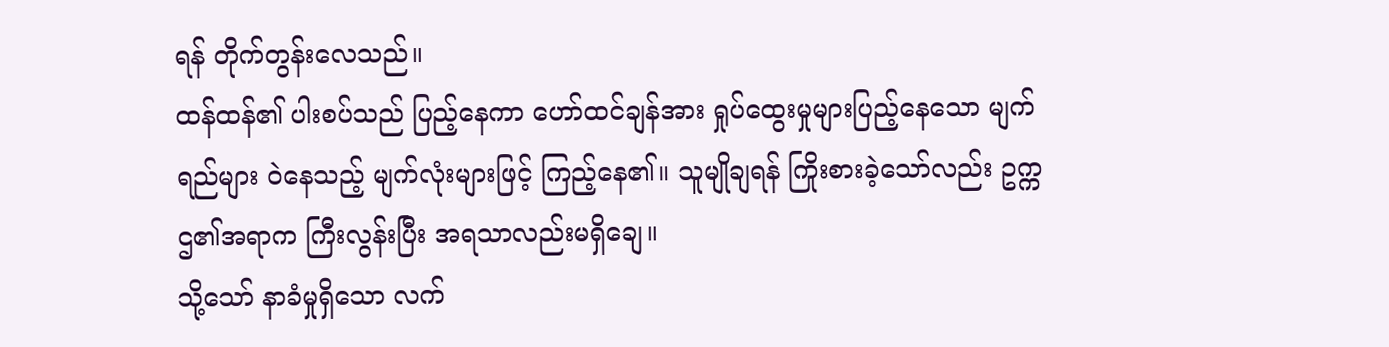ရန် တိုက်တွန်းလေသည်။
ထန်ထန်၏ ပါးစပ်သည် ပြည့်နေကာ ဟော်ထင်ချန်အား ရှုပ်ထွေးမှုများပြည့်နေသော မျက်ရည်များ ဝဲနေသည့် မျက်လုံးများဖြင့် ကြည့်နေ၏။ သူမျိုချရန် ကြိုးစားခဲ့သော်လည်း ဥက္ကဌ၏အရာက ကြီးလွန်းပြီး အရသာလည်းမရှိချေ။
သို့သော် နာခံမှုရှိသော လက်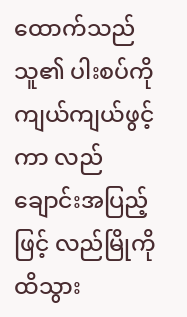ထောက်သည် သူ၏ ပါးစပ်ကို ကျယ်ကျယ်ဖွင့်ကာ လည်ချောင်းအပြည့်ဖြင့် လည်မြိုကို ထိသွား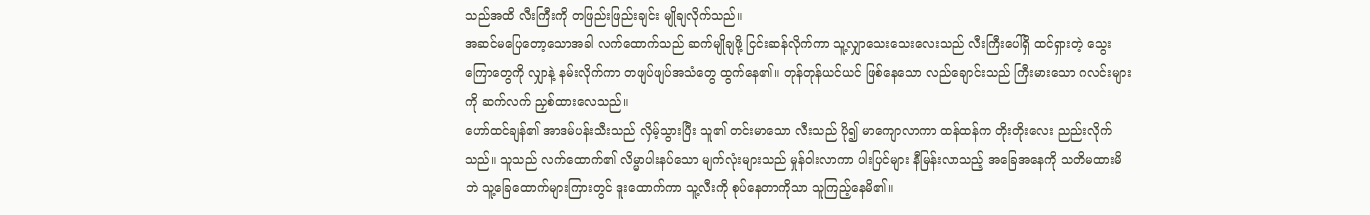သည်အထိ လီးကြီးကို တဖြည်းဖြည်းချင်း မျိုချလိုက်သည်။
အဆင်မပြေတော့သောအခါ လက်ထောက်သည် ဆက်မျိုချဖို့ ငြင်းဆန်လိုက်ကာ သူ့လျှာသေးသေးလေးသည် လီးကြီးပေါ်ရှိ ထင်ရှားတဲ့ သွေးကြောတွေကို လျှာနဲ့ နမ်းလိုက်ကာ တဖျပ်ဖျပ်အသံတွေ ထွက်နေ၏။ တုန်တုန်ယင်ယင် ဖြစ်နေသော လည်ချောင်းသည် ကြီးမားသော ဂလင်းများကို ဆက်လက် ညှစ်ထားလေသည်။
ဟော်ထင်ချန်၏ အာဒမ်ပန်းသီးသည် လှိမ့်သွားပြီး သူ၏ တင်းမာသော လီးသည် ပို၍ မာကျောလာကာ ထန်ထန်က တိုးတိုးလေး ညည်းလိုက်သည်။ သူသည် လက်ထောက်၏ လိမ္မာပါးနပ်သော မျက်လုံးများသည် မှုန်ဝါးလာကာ ပါးပြင်များ နီမြန်းလာသည့် အခြေအနေကို သတိမထားမိဘဲ သူ့ခြေထောက်များကြားတွင် ဒူးထောက်ကာ သူ့လီးကို စုပ်နေတာကိုသာ သူကြည့်နေမိ၏။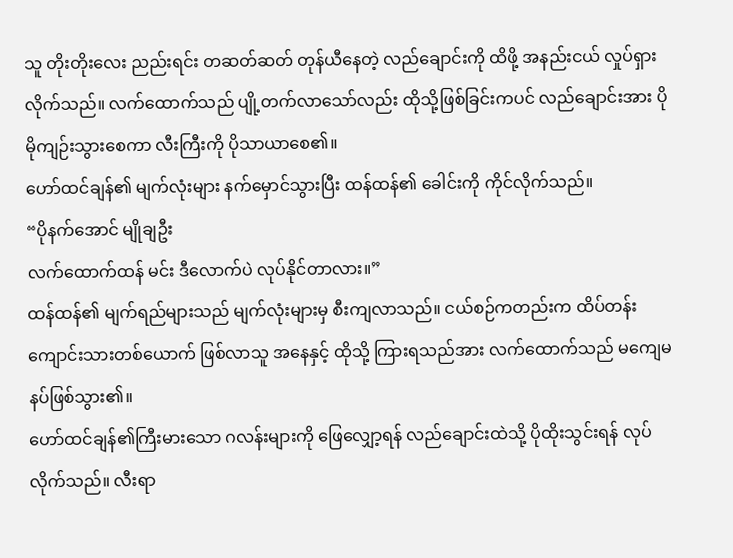သူ တိုးတိုးလေး ညည်းရင်း တဆတ်ဆတ် တုန်ယီနေတဲ့ လည်ချောင်းကို ထိဖို့ အနည်းငယ် လှုပ်ရှားလိုက်သည်။ လက်ထောက်သည် ပျို့တက်လာသော်လည်း ထိုသို့ဖြစ်ခြင်းကပင် လည်ချောင်းအား ပိုမိုကျဉ်းသွားစေကာ လီးကြီးကို ပိုသာယာစေ၏။
ဟော်ထင်ချန်၏ မျက်လုံးများ နက်မှောင်သွားပြီး ထန်ထန်၏ ခေါင်းကို ကိုင်လိုက်သည်။
“ပိုနက်အောင် မျိုချဦး
လက်ထောက်ထန် မင်း ဒီလောက်ပဲ လုပ်နိုင်တာလား။”
ထန်ထန်၏ မျက်ရည်များသည် မျက်လုံးများမှ စီးကျလာသည်။ ငယ်စဉ်ကတည်းက ထိပ်တန်းကျောင်းသားတစ်ယောက် ဖြစ်လာသူ အနေနှင့် ထိုသို့ ကြားရသည်အား လက်ထောက်သည် မကျေမနပ်ဖြစ်သွား၏။
ဟော်ထင်ချန်၏ကြီးမားသော ဂလန်းများကို ဖြေလျှော့ရန် လည်ချောင်းထဲသို့ ပိုထိုးသွင်းရန် လုပ်လိုက်သည်။ လီးရာ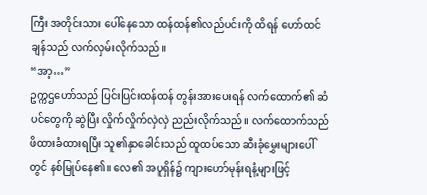ကြီး အတိုင်းသား ပေါ်နေသော ထန်ထန်၏လည်ပင်းကို ထိရန် ဟော်ထင်ချန်သည် လက်လှမ်းလိုက်သည်။
“အာ့…”
ဥက္ကဌဟော်သည် ပြင်းပြင်းထန်ထန် တွန်းအားပေးရန် လက်ထောက်၏ ဆံပင်တွေကို ဆွဲပြီး လှိုက်လှိုက်လှဲလှဲ ညည်းလိုက်သည်။ လက်ထောက်သည် ဖိထားခံထားရပြီး သူ၏နှာခေါင်းသည် ထူထပ်သော ဆီးခုံမွှေးများပေါ်တွင် နစ်မြုပ်နေ၏။ လေ၏ အပူရှိန်၌ ကျားဟော်မုန်းရနံ့များဖြင့်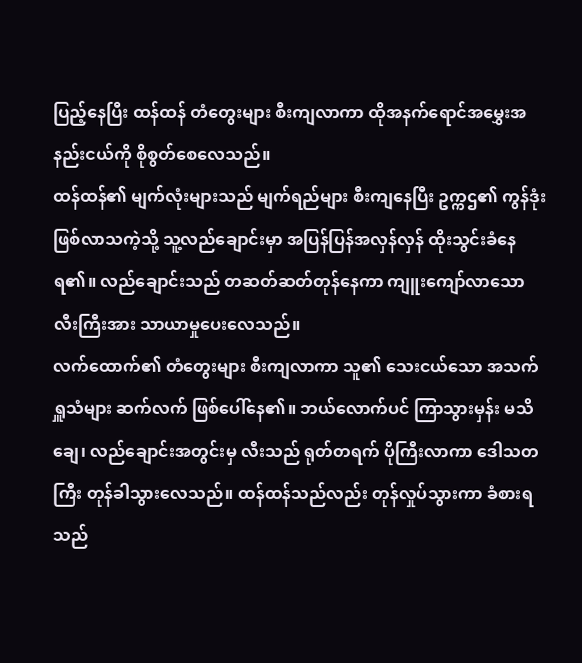ပြည့်နေပြီး ထန်ထန် တံတွေးများ စီးကျလာကာ ထိုအနက်ရောင်အမွှေးအနည်းငယ်ကို စိုစွတ်စေလေသည်။
ထန်ထန်၏ မျက်လုံးများသည် မျက်ရည်များ စီးကျနေပြီး ဥက္ကဌ၏ ကွန်ဒုံးဖြစ်လာသကဲ့သို့ သူ့လည်ချောင်းမှာ အပြန်ပြန်အလှန်လှန် ထိုးသွင်းခံနေရ၏။ လည်ချောင်းသည် တဆတ်ဆတ်တုန်နေကာ ကျူးကျော်လာသော လီးကြီးအား သာယာမှုပေးလေသည်။
လက်ထောက်၏ တံတွေးများ စီးကျလာကာ သူ၏ သေးငယ်သော အသက်ရှူသံများ ဆက်လက် ဖြစ်ပေါ်နေ၏။ ဘယ်လောက်ပင် ကြာသွားမှန်း မသိချေ၊ လည်ချောင်းအတွင်းမှ လီးသည် ရုတ်တရက် ပိုကြီးလာကာ ဒေါသတကြီး တုန်ခါသွားလေသည်။ ထန်ထန်သည်လည်း တုန်လှုပ်သွားကာ ခံစားရသည်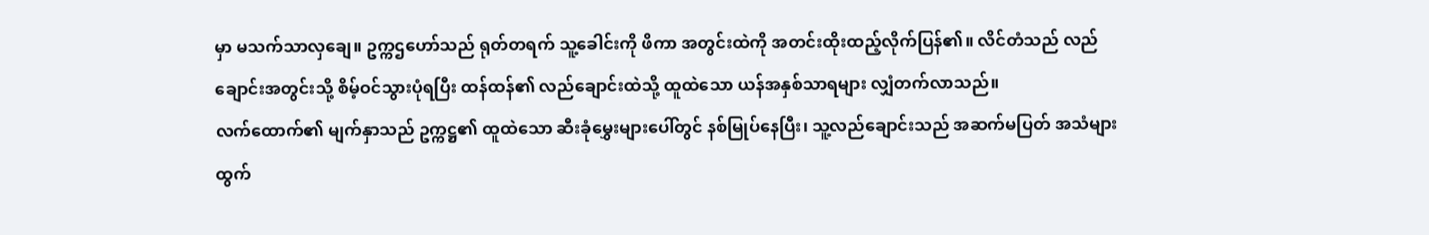မှာ မသက်သာလှချေ။ ဥက္ကဌဟော်သည် ရုတ်တရက် သူ့ခေါင်းကို ဖိကာ အတွင်းထဲကို အတင်းထိုးထည့်လိုက်ပြန်၏။ လိင်တံသည် လည်ချောင်းအတွင်းသို့ စိမ့်ဝင်သွားပုံရပြီး ထန်ထန်၏ လည်ချောင်းထဲသို့ ထူထဲသော ယန်အနှစ်သာရများ လျှံတက်လာသည်။
လက်ထောက်၏ မျက်နှာသည် ဥက္ကဋ္ဌ၏ ထူထဲသော ဆီးခုံမွှေးများပေါ်တွင် နစ်မြုပ်နေပြီး၊ သူ့လည်ချောင်းသည် အဆက်မပြတ် အသံများထွက်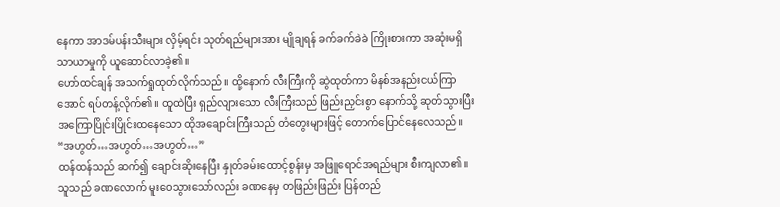နေကာ အာဒမ်ပန်းသီးများ လှိမ့်ရင်း သုတ်ရည်များအား မျိုချရန် ခက်ခက်ခဲခဲ ကြိုးစားကာ အဆုံးမရှိ သာယာမှုကို ယူဆောင်လာခဲ့၏။
ဟော်ထင်ချန် အသက်ရှုထုတ်လိုက်သည်။ ထို့နောက် လီးကြီးကို ဆွဲထုတ်ကာ မိနစ်အနည်းငယ်ကြာအောင် ရပ်တန့်လိုက်၏။ ထူထဲပြီး ရှည်လျားသော လီးကြီးသည် ဖြည်းညှင်းစွာ နောက်သို့ ဆုတ်သွားပြီး အကြောပြိုင်းပြိုင်းထနေသော ထိုအချောင်းကြီးသည် တံတွေးများဖြင့် တောက်ပြောင်နေလေသည်။
“အဟွတ်…အဟွတ်…အဟွတ်…”
ထန်ထန်သည် ဆက်၍ ချောင်းဆိုးနေပြီး နှုတ်ခမ်းထောင့်စွန်းမှ အဖြူရောင်အရည်များ စီးကျလာ၏။ သူသည် ခဏလောက် မူးဝေသွားသော်လည်း ခဏနေမှ တဖြည်းဖြည်း ပြန်တည်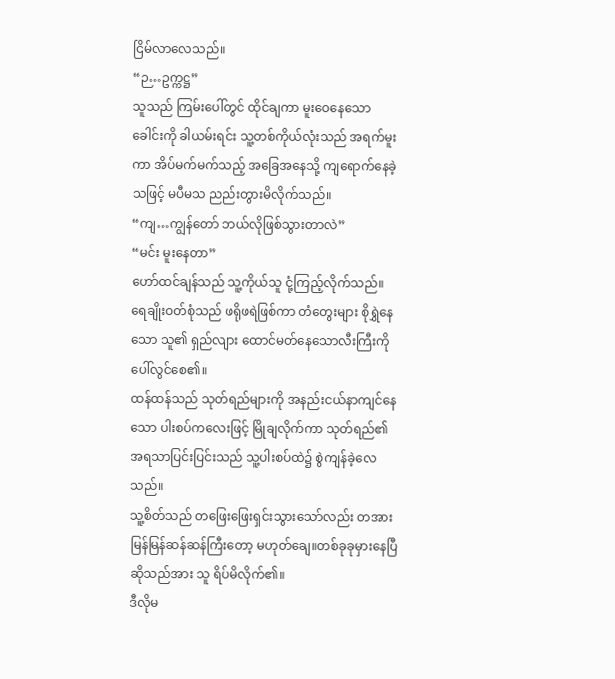ငြိမ်လာလေသည်။
“ဉ…ဥက္ကဋ္ဌ”
သူသည် ကြမ်းပေါ်တွင် ထိုင်ချကာ မူးဝေနေသော ခေါင်းကို ခါယမ်းရင်း သူ့တစ်ကိုယ်လုံးသည် အရက်မူးကာ အိပ်မက်မက်သည့် အခြေအနေသို့ ကျရောက်နေခဲ့သဖြင့် မပီမသ ညည်းတွားမိလိုက်သည်။
“ကျ…ကျွန်တော် ဘယ်လိုဖြစ်သွားတာလဲ”
“မင်း မူးနေတာ”
ဟော်ထင်ချန်သည် သူ့ကိုယ်သူ ငုံ့ကြည့်လိုက်သည်။ ရေချိုးဝတ်စုံသည် ဖရိုဖရဲဖြစ်ကာ တံတွေးများ စိုရွှဲနေသော သူ၏ ရှည်လျား ထောင်မတ်နေသောလီးကြီးကို ပေါ်လွင်စေ၏။
ထန်ထန်သည် သုတ်ရည်များကို အနည်းငယ်နာကျင်နေသော ပါးစပ်ကလေးဖြင့် မြိုချလိုက်ကာ သုတ်ရည်၏ အရသာပြင်းပြင်းသည် သူ့ပါးစပ်ထဲ၌ စွဲကျန်ခဲ့လေသည်။
သူ့စိတ်သည် တဖြေးဖြေးရှင်းသွားသော်လည်း တအား မြန်မြန်ဆန်ဆန်ကြီးတော့ မဟုတ်ချေ။တစ်ခုခုမှားနေပြီဆိုသည်အား သူ ရိပ်မိလိုက်၏။
ဒီလိုမ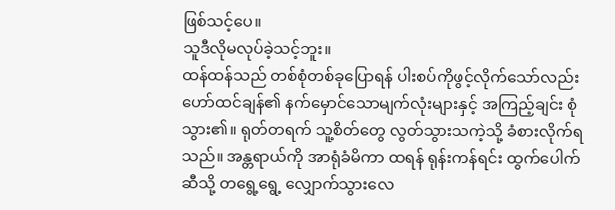ဖြစ်သင့်ပေ။
သူဒီလိုမလုပ်ခဲ့သင့်ဘူး။
ထန်ထန်သည် တစ်စုံတစ်ခုပြောရန် ပါးစပ်ကိုဖွင့်လိုက်သော်လည်း ဟော်ထင်ချန်၏ နက်မှောင်သောမျက်လုံးများနှင့် အကြည့်ချင်း စုံသွား၏။ ရုတ်တရက် သူ့စိတ်တွေ လွတ်သွားသကဲ့သို့ ခံစားလိုက်ရသည်။ အန္တရာယ်ကို အာရုံခံမိကာ ထရန် ရုန်းကန်ရင်း ထွက်ပေါက်ဆီသို့ တရွေ့ရွေ့ လျှောက်သွားလေ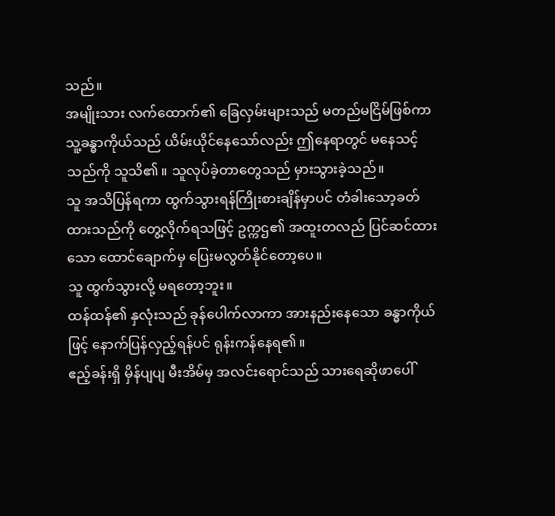သည်။
အမျိုးသား လက်ထောက်၏ ခြေလှမ်းများသည် မတည်မငြိမ်ဖြစ်ကာ သူ့ခန္ဓာကိုယ်သည် ယိမ်းယိုင်နေသော်လည်း ဤနေရာတွင် မနေသင့်သည်ကို သူသိ၏။ သူလုပ်ခဲ့တာတွေသည် မှားသွားခဲ့သည်။
သူ အသိပြန်ရကာ ထွက်သွားရန်ကြိုးစားချိန်မှာပင် တံခါးသော့ခတ်ထားသည်ကို တွေ့လိုက်ရသဖြင့် ဥက္ကဌ၏ အထူးတလည် ပြင်ဆင်ထားသော ထောင်ချောက်မှ ပြေးမလွတ်နိုင်တော့ပေ။
သူ ထွက်သွားလို့ မရတော့ဘူး။
ထန်ထန်၏ နှလုံးသည် ခုန်ပေါက်လာကာ အားနည်းနေသော ခန္ဓာကိုယ်ဖြင့် နောက်ပြန်လှည့်ရန်ပင် ရုန်းကန်နေရ၏။
ဧည့်ခန်းရှိ မှိန်ပျပျ မီးအိမ်မှ အလင်းရောင်သည် သားရေဆိုဖာပေါ်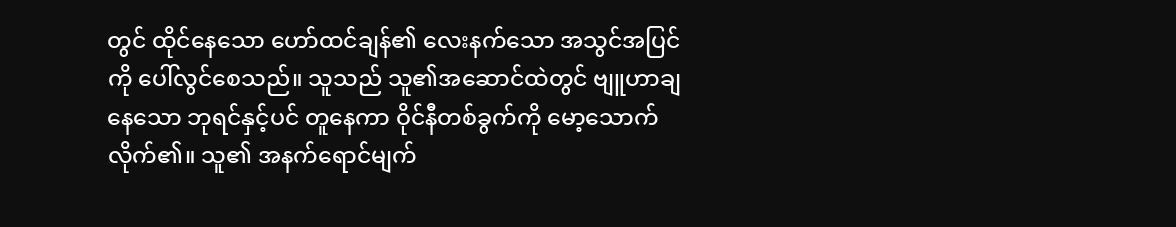တွင် ထိုင်နေသော ဟော်ထင်ချန်၏ လေးနက်သော အသွင်အပြင်ကို ပေါ်လွင်စေသည်။ သူသည် သူ၏အဆောင်ထဲတွင် ဗျူဟာချနေသော ဘုရင်နှင့်ပင် တူနေကာ ဝိုင်နီတစ်ခွက်ကို မော့သောက်လိုက်၏။ သူ၏ အနက်ရောင်မျက်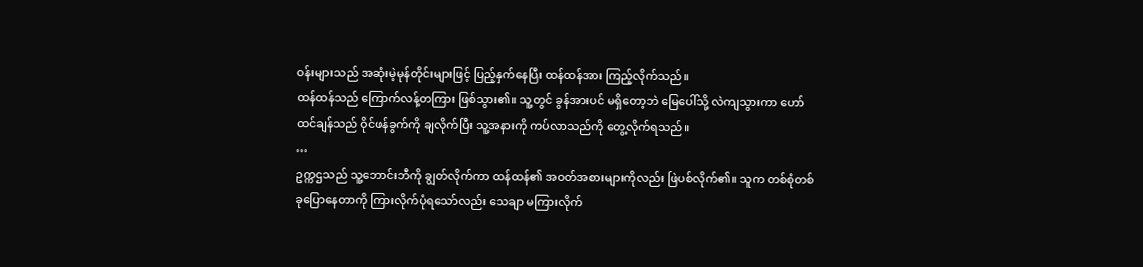ဝန်းများသည် အဆုံးမဲ့မုန်တိုင်းများဖြင့် ပြည့်နှက်နေပြီး ထန်ထန်အား ကြည့်လိုက်သည်။
ထန်ထန်သည် ကြောက်လန့်တကြား ဖြစ်သွား၏။ သူ့တွင် ခွန်အားပင် မရှိတော့ဘဲ မြေပေါ်သို့ လဲကျသွားကာ ဟော်ထင်ချန်သည် ဝိုင်ဖန်ခွက်ကို ချလိုက်ပြီး သူ့အနားကို ကပ်လာသည်ကို တွေ့လိုက်ရသည်။
…
ဥက္ကဌသည် သူ့ဘောင်းဘီကို ချွတ်လိုက်ကာ ထန်ထန်၏ အဝတ်အစားများကိုလည်း ဖြဲပစ်လိုက်၏။ သူက တစ်စုံတစ်ခုပြောနေတာကို ကြားလိုက်ပုံရသော်လည်း သေချာ မကြားလိုက်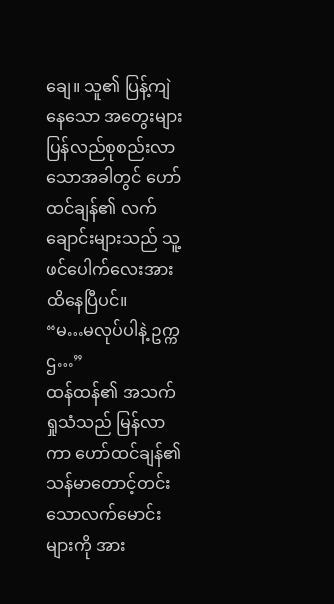ချေ။ သူ၏ ပြန့်ကျဲနေသော အတွေးများ ပြန်လည်စုစည်းလာသောအခါတွင် ဟော်ထင်ချန်၏ လက်ချောင်းများသည် သူ့ဖင်ပေါက်လေးအား ထိနေပြီပင်။
“မ…မလုပ်ပါနဲ့ ဥက္ကဌ…”
ထန်ထန်၏ အသက်ရှုသံသည် မြန်လာကာ ဟော်ထင်ချန်၏ သန်မာတောင့်တင်းသောလက်မောင်းများကို အား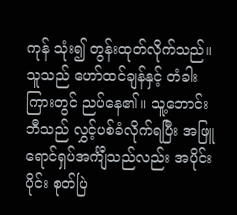ကုန် သုံး၍ တွန်းထုတ်လိုက်သည်။ သူသည် ဟော်ထင်ချန်နှင့် တံခါးကြားတွင် ညပ်နေ၏။ သူ့ဘောင်းဘီသည် လွှင့်ပစ်ခံလိုက်ရပြီး အဖြူရောင်ရှပ်အင်္ကျီသည်လည်း အပိုင်းပိုင်း စုတ်ပြဲ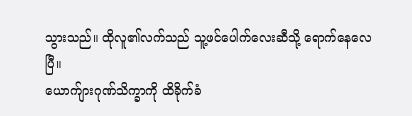သွားသည်။ ထိုလူ၏လက်သည် သူ့ဖင်ပေါက်လေးဆီသို့ ရောက်နေလေပြီ။
ယောက်ျားဂုဏ်သိက္ခာကို ထိခိုက်ခံ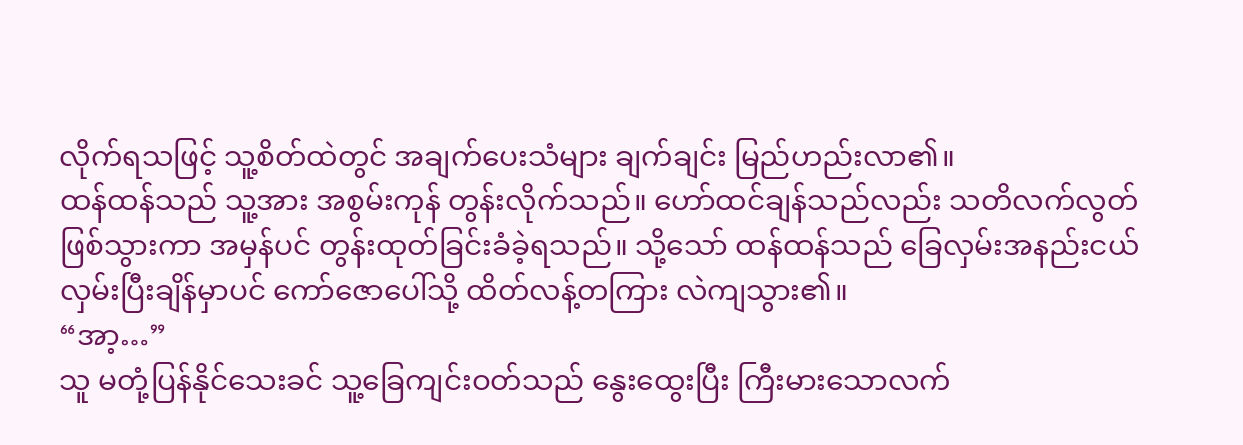လိုက်ရသဖြင့် သူ့စိတ်ထဲတွင် အချက်ပေးသံများ ချက်ချင်း မြည်ဟည်းလာ၏။
ထန်ထန်သည် သူ့အား အစွမ်းကုန် တွန်းလိုက်သည်။ ဟော်ထင်ချန်သည်လည်း သတိလက်လွတ်ဖြစ်သွားကာ အမှန်ပင် တွန်းထုတ်ခြင်းခံခဲ့ရသည်။ သို့သော် ထန်ထန်သည် ခြေလှမ်းအနည်းငယ် လှမ်းပြီးချိန်မှာပင် ကော်ဇောပေါ်သို့ ထိတ်လန့်တကြား လဲကျသွား၏။
“အာ့…”
သူ မတုံ့ပြန်နိုင်သေးခင် သူ့ခြေကျင်းဝတ်သည် နွေးထွေးပြီး ကြီးမားသောလက်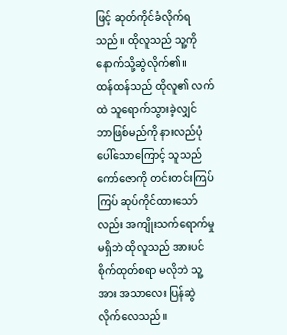ဖြင့် ဆုတ်ကိုင်ခံလိုက်ရသည်။ ထိုလူသည် သူ့ကို နောက်သို့ဆွဲလိုက်၏။
ထန်ထန်သည် ထိုလူ၏ လက်ထဲ သူရောက်သွားခဲ့လျှင် ဘာဖြစ်မည်ကို နားလည်ပုံပေါ်သောကြောင့် သူသည် ကော်ဇောကို တင်းတင်းကြပ်ကြပ် ဆုပ်ကိုင်ထားသော်လည်း အကျိုးသက်ရောက်မှုမရှိဘဲ ထိုလူသည် အားပင် စိုက်ထုတ်စရာ မလိုဘဲ သူ့အား အသာလေး ပြန်ဆွဲလိုက်လေသည်။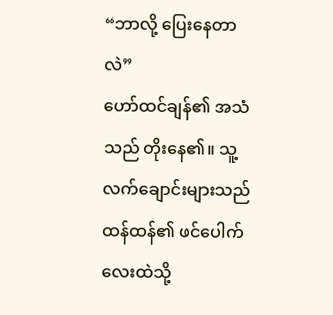“ဘာလို့ ပြေးနေတာလဲ”
ဟော်ထင်ချန်၏ အသံသည် တိုးနေ၏။ သူ့လက်ချောင်းများသည် ထန်ထန်၏ ဖင်ပေါက်လေးထဲသို့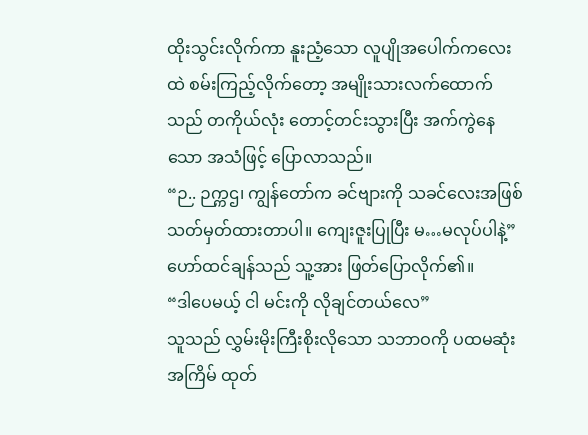ထိုးသွင်းလိုက်ကာ နူးညံ့သော လူပျိုအပေါက်ကလေးထဲ စမ်းကြည့်လိုက်တော့ အမျိုးသားလက်ထောက်သည် တကိုယ်လုံး တောင့်တင်းသွားပြီး အက်ကွဲနေသော အသံဖြင့် ပြောလာသည်။
“ဉ.. ဉက္ကဌ၊ ကျွန်တော်က ခင်ဗျားကို သခင်လေးအဖြစ် သတ်မှတ်ထားတာပါ။ ကျေးဇူးပြုပြီး မ…မလုပ်ပါနဲ့”
ဟော်ထင်ချန်သည် သူ့အား ဖြတ်ပြောလိုက်၏။
“ဒါပေမယ့် ငါ မင်းကို လိုချင်တယ်လေ”
သူသည် လွှမ်းမိုးကြီးစိုးလိုသော သဘာဝကို ပထမဆုံးအကြိမ် ထုတ်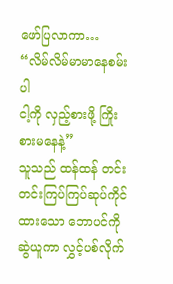ဖော်ပြလာကာ…
“လိမ်လိမ်မာမာနေစမ်းပါ
ငါ့ကို လှည့်စားဖို့ ကြိုးစားမနေနဲ့”
သူသည် ထန်ထန် တင်းတင်းကြပ်ကြပ်ဆုပ်ကိုင်ထားသော ဘောပင်ကို ဆွဲယူကာ လွှင့်ပစ်လိုက်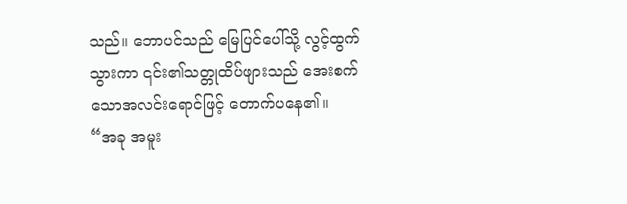သည်။ ဘောပင်သည် မြေပြင်ပေါ်သို့ လွင့်ထွက်သွားကာ ၎င်း၏သတ္တုထိပ်ဖျားသည် အေးစက်သောအလင်းရောင်ဖြင့် တောက်ပနေ၏။
“အခု အမူး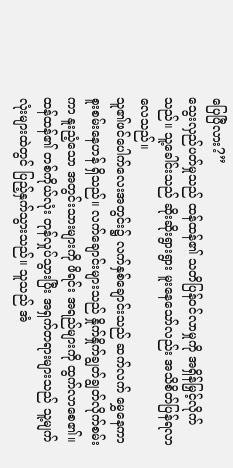ပြေပြီလား?”
သွေးလှည်ပတ်မှုသည် ထန်ထန်၏ သတိပြန်ဝင်လာမှုကို အရှိန်မြှင့်လိုက်သည်။ သူ့ခေါင်းသည် ဆိုးဆိုးရွားရွား မူးနေသော်လည်း အသိစိတ်ပြန်ရလာလေသည်။
သူ၏ဖင်ပေါက်လေးအတွင်း၌ လက်နှစ်ချောင်းသည် ဆက်လက် မွှေနေကာ စူးစမ်းနေဟန် ရှိသည်။ လက်ချောင်းများသည် နှိုက်နှိုက်ချွတ်ချွတ်လိုက်စမ်းကာ နူးညံ့သော အတွင်းသားများကို ဖိရင်း အရည်များကို ထွက်လာစေ၏။
ထန်ထန်၏ တစ်ကိုယ်လုံး တုန်လှုပ်သွားပြီး အရှက်တရားများသည် သူ့မျက်လုံးများထဲတွင် ပြည့်နှက်သွားသည်။ သူသည် အံ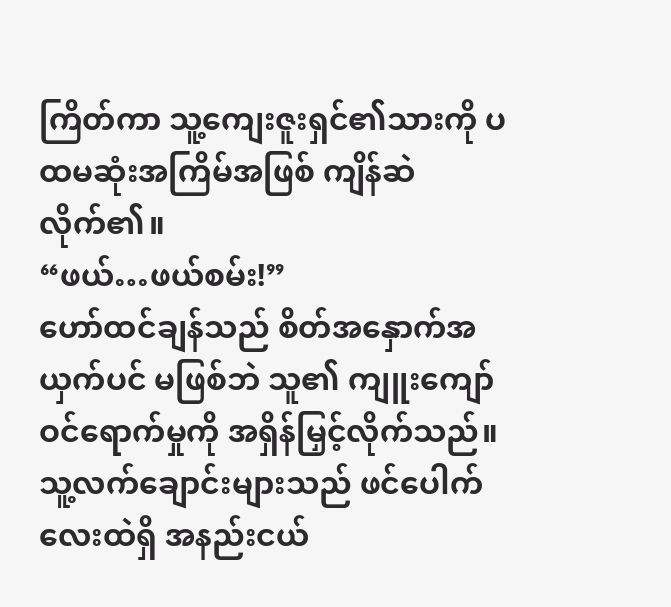ကြိတ်ကာ သူ့ကျေးဇူးရှင်၏သားကို ပထမဆုံးအကြိမ်အဖြစ် ကျိန်ဆဲလိုက်၏။
“ဖယ်…ဖယ်စမ်း!”
ဟော်ထင်ချန်သည် စိတ်အနှောက်အယှက်ပင် မဖြစ်ဘဲ သူ၏ ကျူးကျော်ဝင်ရောက်မှုကို အရှိန်မြှင့်လိုက်သည်။ သူ့လက်ချောင်းများသည် ဖင်ပေါက်လေးထဲရှိ အနည်းငယ်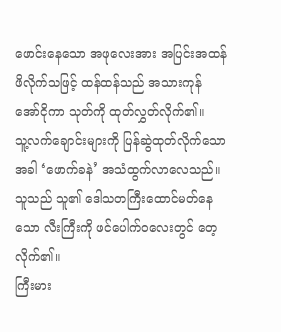ဖောင်းနေသော အဖုလေးအား အပြင်းအထန် ဖိလိုက်သဖြင့် ထန်ထန်သည် အသားကုန် အော်ငိုကာ သုတ်ကို ထုတ်လွှတ်လိုက်၏။
သူ့လက်ချောင်းများကို ပြန်ဆွဲထုတ်လိုက်သောအခါ ‘ဖောက်ခနဲ’ အသံထွက်လာလေသည်။ သူသည် သူ၏ ဒေါသတကြီးထောင်မတ်နေသော လီးကြီးကို ဖင်ပေါက်ဝလေးတွင် တေ့လိုက်၏။
ကြီးမား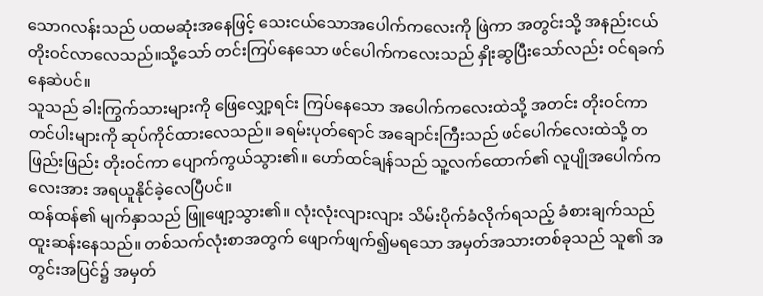သောဂလန်းသည် ပထမဆုံးအနေဖြင့် သေးငယ်သောအပေါက်ကလေးကို ဖြဲကာ အတွင်းသို့ အနည်းငယ် တိုးဝင်လာလေသည်။သို့သော် တင်းကြပ်နေသော ဖင်ပေါက်ကလေးသည် နှိုးဆွပြီးသော်လည်း ဝင်ရခက်နေဆဲပင်။
သူသည် ခါးကြွက်သားများကို ဖြေလျှော့ရင်း ကြပ်နေသော အပေါက်ကလေးထဲသို့ အတင်း တိုးဝင်ကာ တင်ပါးများကို ဆုပ်ကိုင်ထားလေသည်။ ခရမ်းပုတ်ရောင် အချောင်းကြီးသည် ဖင်ပေါက်လေးထဲသို့ တဖြည်းဖြည်း တိုးဝင်ကာ ပျောက်ကွယ်သွား၏။ ဟော်ထင်ချန်သည် သူ့လက်ထောက်၏ လူပျိုအပေါက်ကလေးအား အရယူနိုင်ခဲ့လေပြီပင်။
ထန်ထန်၏ မျက်နှာသည် ဖြူဖျော့သွား၏။ လုံးလုံးလျားလျား သိမ်းပိုက်ခံလိုက်ရသည့် ခံစားချက်သည် ထူးဆန်းနေသည်။ တစ်သက်လုံးစာအတွက် ဖျောက်ဖျက်၍မရသော အမှတ်အသားတစ်ခုသည် သူ၏ အတွင်းအပြင်၌ အမှတ်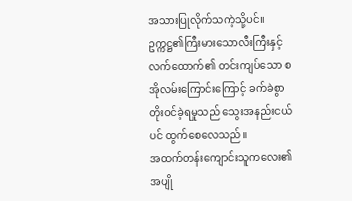အသားပြုလိုက်သကဲ့သို့ပင်။
ဥက္ကဋ္ဌ၏ကြီးမားသောလီးကြီးနှင့် လက်ထောက်၏ တင်းကျပ်သော စအိုလမ်းကြောင်းကြောင့် ခက်ခဲစွာ တိုးဝင်ခဲ့ရမှုသည် သွေးအနည်းငယ်ပင် ထွက်စေလေသည်။
အထက်တန်းကျောင်းသူကလေး၏ အပျို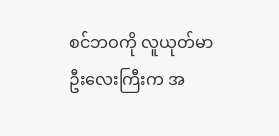စင်ဘဝကို လူယုတ်မာဦးလေးကြီးက အ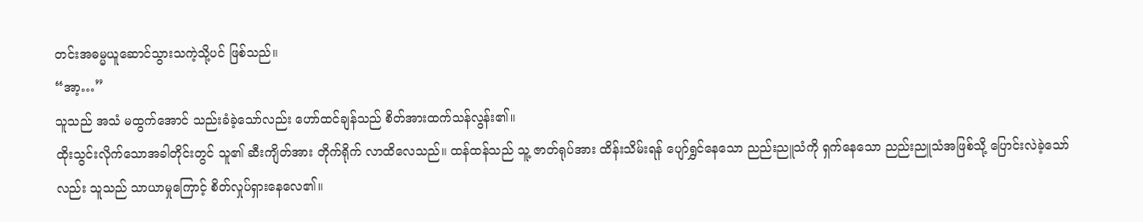တင်းအဓမ္မယူဆောင်သွားသကဲ့သို့ပင် ဖြစ်သည်။
“အာ့…”
သူသည် အသံ မထွက်အောင် သည်းခံခဲ့သော်လည်း ဟော်ထင်ချန်သည် စိတ်အားထက်သန်လွန်း၏။
ထိုးသွင်းလိုက်သောအခါတိုင်းတွင် သူ၏ ဆီးကျိတ်အား တိုက်ရိုက် လာထိလေသည်။ ထန်ထန်သည် သူ့ ဇာတ်ရုပ်အား ထိန်းသိမ်းရန် ပျော်ရွှင်နေသော ညည်းညူသံကို ရှက်နေသော ညည်းညူသံအဖြစ်သို့ ပြောင်းလဲခဲ့သော်လည်း သူသည် သာယာမှုကြောင့် စိတ်လှုပ်ရှားနေလေ၏။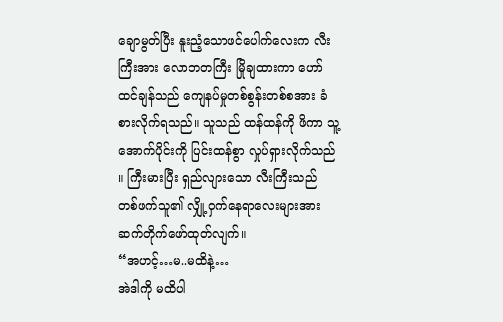ချောမွတ်ပြီး နူးညံ့သောဖင်ပေါက်လေးက လီးကြီးအား လောဘတကြီး မြိုချထားကာ ဟော်ထင်ချန်သည် ကျေနပ်မှုတစ်စွန်းတစ်စအား ခံစားလိုက်ရသည်။ သူသည် ထန်ထန်ကို ဖိကာ သူ့အောက်ပိုင်းကို ပြင်းထန်စွာ လှုပ်ရှားလိုက်သည် ။ ကြီးမားပြီး ရှည်လျားသော လီးကြီးသည် တစ်ဖက်သူ၏ လျှို့ဝှက်နေရာလေးများအား ဆက်တိုက်ဖော်ထုတ်လျက်။
“အဟင့်…မ..မထိနဲ့…
အဲဒါကို မထိပါ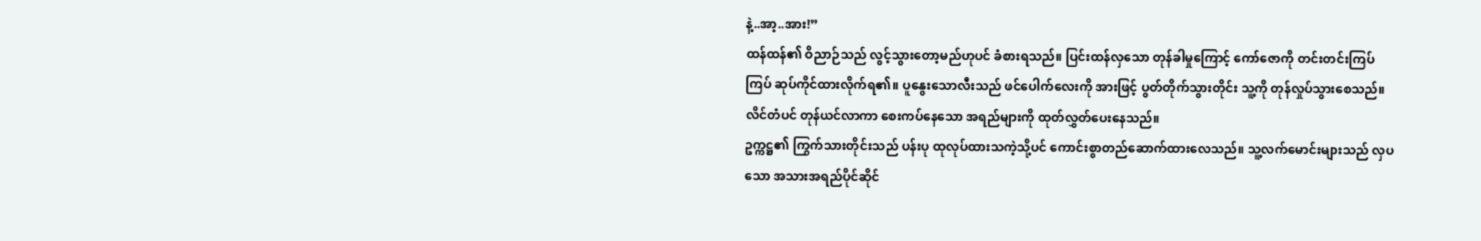နဲ့..အာ့..အား!”
ထန်ထန်၏ ဝိညာဉ်သည် လွင့်သွားတော့မည်ဟုပင် ခံစားရသည်။ ပြင်းထန်လှသော တုန်ခါမှုကြောင့် ကော်ဇောကို တင်းတင်းကြပ်ကြပ် ဆုပ်ကိုင်ထားလိုက်ရ၏။ ပူနွေးသောလီးသည် ဖင်ပေါက်လေးကို အားဖြင့် ပွတ်တိုက်သွားတိုင်း သူ့ကို တုန်လှုပ်သွားစေသည်။ လိင်တံပင် တုန်ယင်လာကာ စေးကပ်နေသော အရည်များကို ထုတ်လွှတ်ပေးနေသည်။
ဥက္ကဋ္ဌ၏ ကြွက်သားတိုင်းသည် ပန်းပု ထုလုပ်ထားသကဲ့သို့ပင် ကောင်းစွာတည်ဆောက်ထားလေသည်။ သူ့လက်မောင်းများသည် လှပသော အသားအရည်ပိုင်ဆိုင်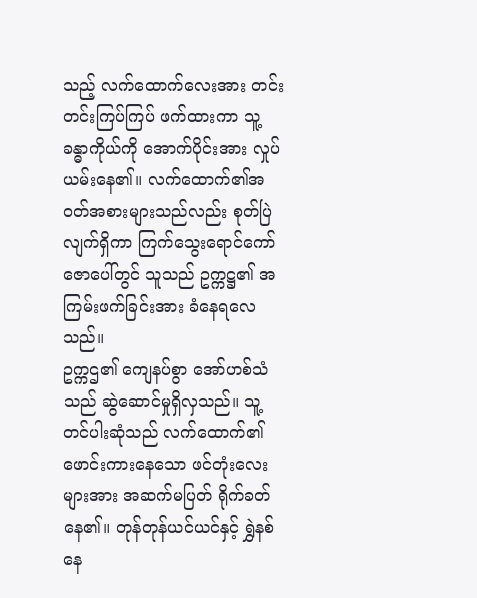သည့် လက်ထောက်လေးအား တင်းတင်းကြပ်ကြပ် ဖက်ထားကာ သူ့ခန္ဓာကိုယ်ကို အောက်ပိုင်းအား လှုပ်ယမ်းနေ၏။ လက်ထောက်၏အဝတ်အစားများသည်လည်း စုတ်ပြဲလျက်ရှိကာ ကြက်သွေးရောင်ကော်ဇောပေါ်တွင် သူသည် ဥက္ကဋ္ဌ၏ အကြမ်းဖက်ခြင်းအား ခံနေရလေသည်။
ဥက္ကဌ၏ ကျေနပ်စွာ အော်ဟစ်သံသည် ဆွဲဆောင်မှုရှိလှသည်။ သူ့တင်ပါးဆုံသည် လက်ထောက်၏ ဖောင်းကားနေသော ဖင်တုံးလေးများအား အဆက်မပြတ် ရိုက်ခတ်နေ၏။ တုန်တုန်ယင်ယင်နှင့် ရွှဲနစ်နေ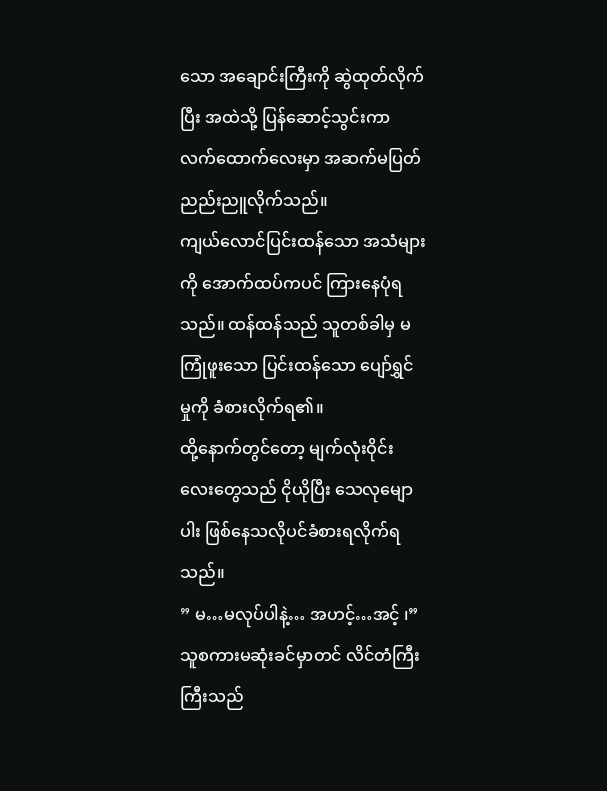သော အချောင်းကြီးကို ဆွဲထုတ်လိုက်ပြီး အထဲသို့ ပြန်ဆောင့်သွင်းကာ လက်ထောက်လေးမှာ အဆက်မပြတ် ညည်းညူလိုက်သည်။
ကျယ်လောင်ပြင်းထန်သော အသံများကို အောက်ထပ်ကပင် ကြားနေပုံရသည်။ ထန်ထန်သည် သူတစ်ခါမှ မကြုံဖူးသော ပြင်းထန်သော ပျော်ရွှင်မှုကို ခံစားလိုက်ရ၏။
ထို့နောက်တွင်တော့ မျက်လုံးဝိုင်းလေးတွေသည် ငိုယိုပြီး သေလုမျောပါး ဖြစ်နေသလိုပင်ခံစားရလိုက်ရသည်။
” မ…မလုပ်ပါနဲ့… အဟင့်…အင့် ၊”
သူစကားမဆုံးခင်မှာတင် လိင်တံကြီးကြီးသည်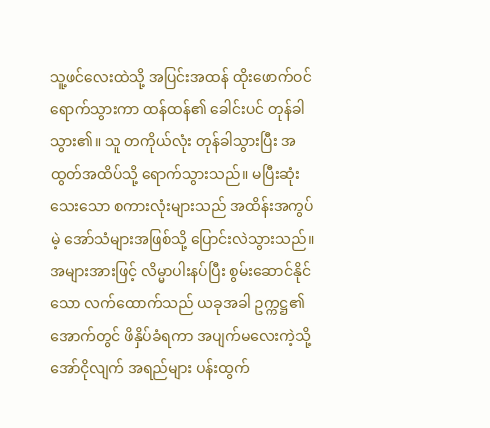သူ့ဖင်လေးထဲသို့ အပြင်းအထန် ထိုးဖောက်ဝင်ရောက်သွားကာ ထန်ထန်၏ ခေါင်းပင် တုန်ခါသွား၏။ သူ တကိုယ်လုံး တုန်ခါသွားပြီး အထွတ်အထိပ်သို့ ရောက်သွားသည်။ မပြီးဆုံးသေးသော စကားလုံးများသည် အထိန်းအကွပ်မဲ့ အော်သံများအဖြစ်သို့ ပြောင်းလဲသွားသည်။
အများအားဖြင့် လိမ္မာပါးနပ်ပြီး စွမ်းဆောင်နိုင်သော လက်ထောက်သည် ယခုအခါ ဥက္ကဋ္ဌ၏အောက်တွင် ဖိနှိပ်ခံရကာ အပျက်မလေးကဲ့သို့ အော်ငိုလျက် အရည်များ ပန်းထွက်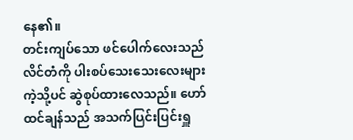နေ၏။
တင်းကျပ်သော ဖင်ပေါက်လေးသည် လိင်တံကို ပါးစပ်သေးသေးလေးများကဲ့သို့ပင် ဆွဲစုပ်ထားလေသည်။ ဟော်ထင်ချန်သည် အသက်ပြင်းပြင်းရှူ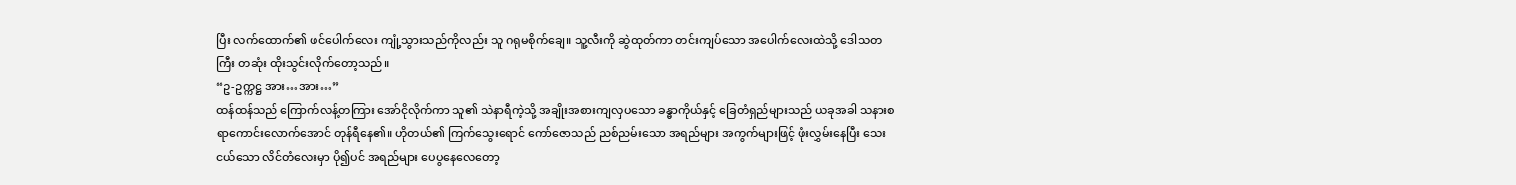ပြီး လက်ထောက်၏ ဖင်ပေါက်လေး ကျုံ့သွားသည်ကိုလည်း သူ ဂရုမစိုက်ချေ။ သူ့လီးကို ဆွဲထုတ်ကာ တင်းကျပ်သော အပေါက်လေးထဲသို့ ဒေါသတကြီး တဆုံး ထိုးသွင်းလိုက်တော့သည်။
“ဥ-ဥက္ကဋ္ဌ အား…အား…”
ထန်ထန်သည် ကြောက်လန့်တကြား အော်ငိုလိုက်ကာ သူ၏ သဲနာရီကဲ့သို့ အချိုးအစားကျလှပသော ခန္ဓာကိုယ်နှင့် ခြေတံရှည်များသည် ယခုအခါ သနားစရာကောင်းလောက်အောင် တုန်ရီနေ၏။ ဟိုတယ်၏ ကြက်သွေးရောင် ကော်ဇောသည် ညစ်ညမ်းသော အရည်များ အကွက်များဖြင့် ဖုံးလွှမ်းနေပြီး သေးငယ်သော လိင်တံလေးမှာ ပို၍ပင် အရည်များ ပေပွနေလေတော့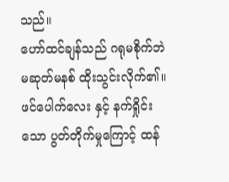သည်။
ဟော်ထင်ချန်သည် ဂရုမစိုက်ဘဲ မဆုတ်မနစ် ထိုးသွင်းလိုက်၏။ ဖင်ပေါက်လေး နှင့် နက်ရှိုင်းသော ပွတ်တိုက်မှုကြောင့် ထန်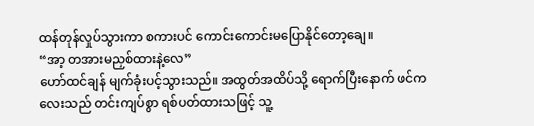ထန်တုန်လှုပ်သွားကာ စကားပင် ကောင်းကောင်းမပြောနိုင်တော့ချေ။
“အာ့ တအားမညှစ်ထားနဲ့လေ”
ဟော်ထင်ချန် မျက်ခုံးပင့်သွားသည်။ အထွတ်အထိပ်သို့ ရောက်ပြီးနောက် ဖင်ကလေးသည် တင်းကျပ်စွာ ရစ်ပတ်ထားသဖြင့် သူ့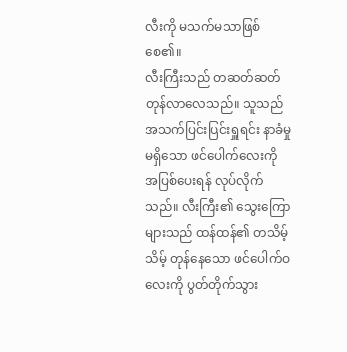လီးကို မသက်မသာဖြစ်စေ၏။
လီးကြီးသည် တဆတ်ဆတ်တုန်လာလေသည်။ သူသည် အသက်ပြင်းပြင်းရှူရင်း နာခံမှုမရှိသော ဖင်ပေါက်လေးကို အပြစ်ပေးရန် လုပ်လိုက်သည်။ လီးကြီး၏ သွေးကြောများသည် ထန်ထန်၏ တသိမ့်သိမ့် တုန်နေသော ဖင်ပေါက်ဝလေးကို ပွတ်တိုက်သွား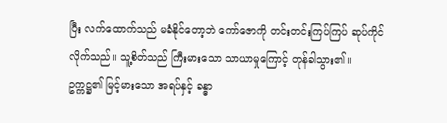ပြီး လက်ထောက်သည် မခံနိုင်တော့ဘဲ ကော်ဇောကို တင်းတင်းကြပ်ကြပ် ဆုပ်ကိုင်လိုက်သည်။ သူ့စိတ်သည် ကြီးမားသော သာယာမှုကြောင့် တုန်ခါသွား၏။
ဥက္ကဋ္ဌ၏ မြင့်မားသော အရပ်နှင့် ခန္ဓာ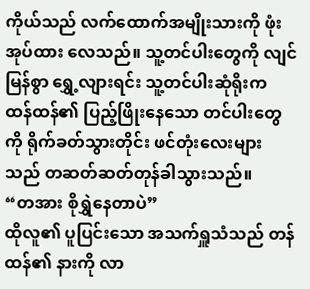ကိုယ်သည် လက်ထောက်အမျိုးသားကို ဖုံးအုပ်ထား လေသည်။ သူ့တင်ပါးတွေကို လျင်မြန်စွာ ရွှေ့လျားရင်း သူ့တင်ပါးဆုံရိုးက ထန်ထန်၏ ပြည့်ဖြိုးနေသော တင်ပါးတွေကို ရိုက်ခတ်သွားတိုင်း ဖင်တုံးလေးများသည် တဆတ်ဆတ်တုန်ခါသွားသည်။
“တအား စိုရွှဲနေတာပဲ”
ထိုလူ၏ ပူပြင်းသော အသက်ရှူသံသည် တန်ထန်၏ နားကို လာ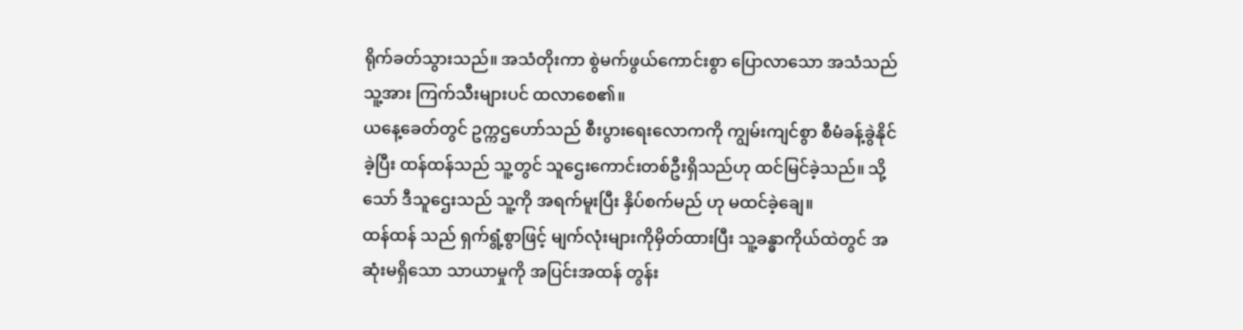ရိုက်ခတ်သွားသည်။ အသံတိုးကာ စွဲမက်ဖွယ်ကောင်းစွာ ပြောလာသော အသံသည် သူ့အား ကြက်သီးများပင် ထလာစေ၏။
ယနေ့ခေတ်တွင် ဥက္ကဌဟော်သည် စီးပွားရေးလောကကို ကျွမ်းကျင်စွာ စီမံခန့်ခွဲနိုင်ခဲ့ပြီး ထန်ထန်သည် သူ့တွင် သူဌေးကောင်းတစ်ဦးရှိသည်ဟု ထင်မြင်ခဲ့သည်။ သို့သော် ဒီသူဌေးသည် သူ့ကို အရက်မူးပြီး နှိပ်စက်မည် ဟု မထင်ခဲ့ချေ။
ထန်ထန် သည် ရှက်ရွံ့စွာဖြင့် မျက်လုံးများကိုမှိတ်ထားပြီး သူ့ခန္ဓာကိုယ်ထဲတွင် အဆုံးမရှိသော သာယာမှုကို အပြင်းအထန် တွန်း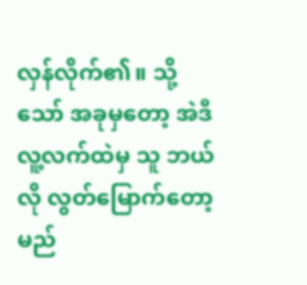လှန်လိုက်၏။ သို့သော် အခုမှတော့ အဲဒီလူ့လက်ထဲမှ သူ ဘယ်လို လွတ်မြောက်တော့မည်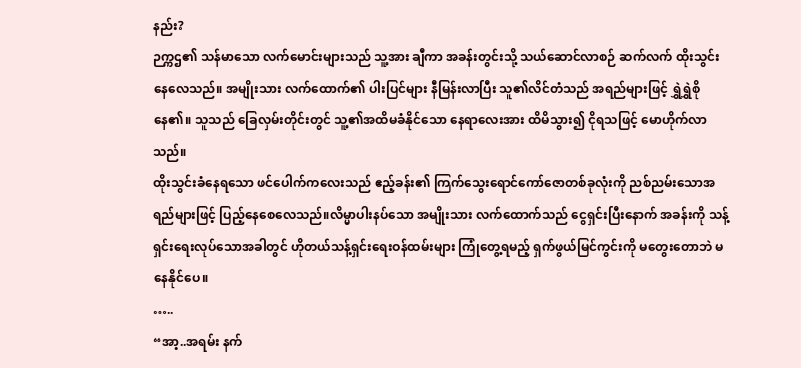နည်း?
ဉက္ကဌ၏ သန်မာသော လက်မောင်းများသည် သူ့အား ချီကာ အခန်းတွင်းသို့ သယ်ဆောင်လာစဉ် ဆက်လက် ထိုးသွင်းနေလေသည်။ အမျိုးသား လက်ထောက်၏ ပါးပြင်များ နီမြန်းလာပြီး သူ၏လိင်တံသည် အရည်များဖြင့် ရွှဲရွှဲစိုနေ၏။ သူသည် ခြေလှမ်းတိုင်းတွင် သူ့၏အထိမခံနိုင်သော နေရာလေးအား ထိမိသွား၍ ငိုရသဖြင့် မောဟိုက်လာသည်။
ထိုးသွင်းခံနေရသော ဖင်ပေါက်ကလေးသည် ဧည့်ခန်း၏ ကြက်သွေးရောင်ကော်ဇောတစ်ခုလုံးကို ညစ်ညမ်းသောအရည်များဖြင့် ပြည့်နေစေလေသည်။လိမ္မာပါးနပ်သော အမျိုးသား လက်ထောက်သည် ငွေရှင်းပြီးနောက် အခန်းကို သန့်ရှင်းရေးလုပ်သောအခါတွင် ဟိုတယ်သန့်ရှင်းရေးဝန်ထမ်းများ ကြုံတွေ့ရမည့် ရှက်ဖွယ်မြင်ကွင်းကို မတွေးတောဘဲ မနေနိုင်ပေ။
…..
“အာ့..အရမ်း နက်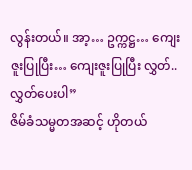လွန်းတယ်။ အာ့… ဥက္ကဋ္ဌ… ကျေးဇူးပြုပြီး… ကျေးဇူးပြုပြီး လွှတ်..လွှတ်ပေးပါ”
ဇိမ်ခံသမ္မတအဆင့် ဟိုတယ်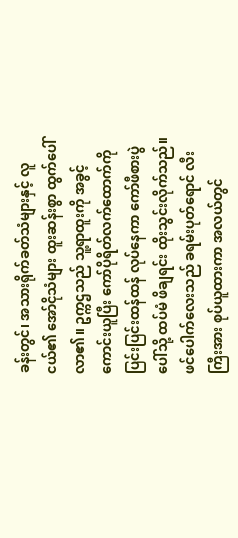ခန်းတွင်၊ အသားရိုက်ခတ်သံများနှင့် လူငယ်၏ အော်ငိုသံများ ထူးဆန်းစွာ ထွက်ပေါ်လာ၏။ ဥက္ကဌသည် သူ့ရာထူးကို အခွင့်ကောင်းယူပြီး ကော်ပိုရိတ်လက်ထောက်ကို ပြင်းပြင်းထန်ထန် လုပ်နေကာ ကော်ဖီစားပွဲပေါ်သို့ ထပ်မံ ဖိချရင်း ထိုးသွင်းလိုက်သည်။
ဖင်ပေါက်လေးသည် ခရမ်းပုတ်ရောင် လီးကြီးအား စုပ်ယူထားကာ အလယ်တွင်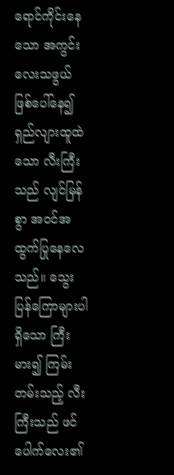ရောင်ကိုင်းနေသော အကွင်းလေးသဖွယ် ဖြစ်ပေါ်နေ၍ ရှည်လျားထူထဲသော လီးကြီးသည် လျင်မြန်စွာ အဝင်အထွက်ပြုနေလေသည်။ သွေးပြန်ကြောများပါရှိသော ကြီးမား၍ ကြမ်းတမ်းသည့် လီးကြီးသည် ဖင်ပေါက်လေး၏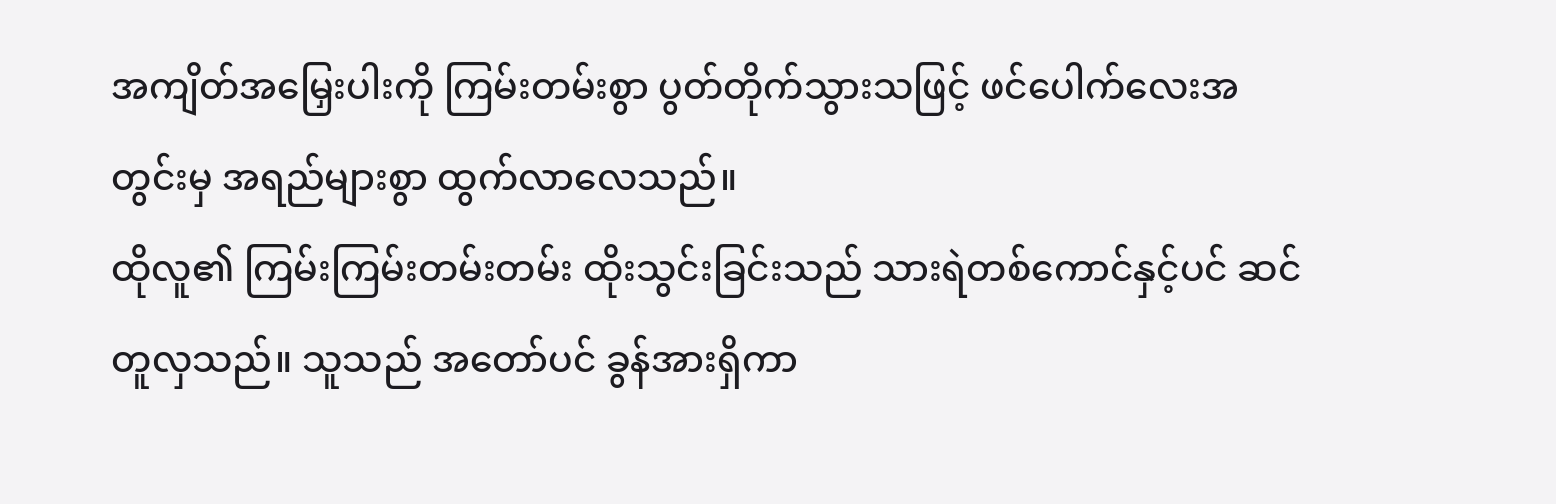အကျိတ်အမြှေးပါးကို ကြမ်းတမ်းစွာ ပွတ်တိုက်သွားသဖြင့် ဖင်ပေါက်လေးအတွင်းမှ အရည်များစွာ ထွက်လာလေသည်။
ထိုလူ၏ ကြမ်းကြမ်းတမ်းတမ်း ထိုးသွင်းခြင်းသည် သားရဲတစ်ကောင်နှင့်ပင် ဆင်တူလှသည်။ သူသည် အတော်ပင် ခွန်အားရှိကာ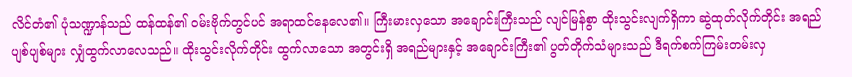လိင်တံ၏ ပုံသဏ္ဍာန်သည် ထန်ထန်၏ ဝမ်းဗိုက်တွင်ပင် အရာထင်နေလေ၏။ ကြီးမားလှသော အချောင်းကြီးသည် လျင်မြန်စွာ ထိုးသွင်းလျက်ရှိကာ ဆွဲထုတ်လိုက်တိုင်း အရည်ပျစ်ပျစ်များ လျှံထွက်လာလေသည်။ ထိုးသွင်းလိုက်တိုင်း ထွက်လာသော အတွင်းရှိ အရည်များနှင့် အချောင်းကြီး၏ ပွတ်တိုက်သံများသည် ဒီရက်စက်ကြမ်းတမ်းလှ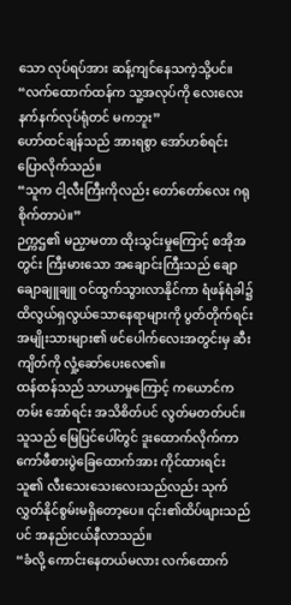သော လုပ်ရပ်အား ဆန့်ကျင်နေသကဲ့သို့ပင်။
“လက်ထောက်ထန်က သူ့အလုပ်ကို လေးလေးနက်နက်လုပ်ရုံတင် မကဘူး”
ဟော်ထင်ချန်သည် အားရစွာ အော်ဟစ်ရင်း ပြောလိုက်သည်။
“သူက ငါ့လီးကြီးကိုလည်း တော်တော်လေး ဂရုစိုက်တာပဲ။”
ဉက္ကဌ၏ မညှာမတာ ထိုးသွင်းမှုကြောင့် စအိုအတွင်း ကြီးမားသော အချောင်းကြီးသည် ချောချောချူချူ ဝင်ထွက်သွားလာနိုင်ကာ ရံဖန်ရံခါ၌ထိလွယ်ရှလွယ်သောနေရာများကို ပွတ်တိုက်ရင်း အမျိုးသားများ၏ ဖင်ပေါက်လေးအတွင်းမှ ဆီးကျိတ်ကို လှုံ့ဆော်ပေးလေ၏။
ထန်ထန်သည် သာယာမှုကြောင့် ကယောင်ကတမ်း အော်ရင်း အသိစိတ်ပင် လွတ်မတတ်ပင်။
သူသည် မြေပြင်ပေါ်တွင် ဒူးထောက်လိုက်ကာ ကော်ဖီစားပွဲခြေထောက်အား ကိုင်ထားရင်း သူ၏ လီးသေးသေးလေးသည်လည်း သုက်လွှတ်နိုင်စွမ်းမရှိတော့ပေ။ ၎င်း၏ထိပ်ဖျားသည်ပင် အနည်းငယ်နီလာသည်။
“ခံလို့ ကောင်းနေတယ်မလား လက်ထောက်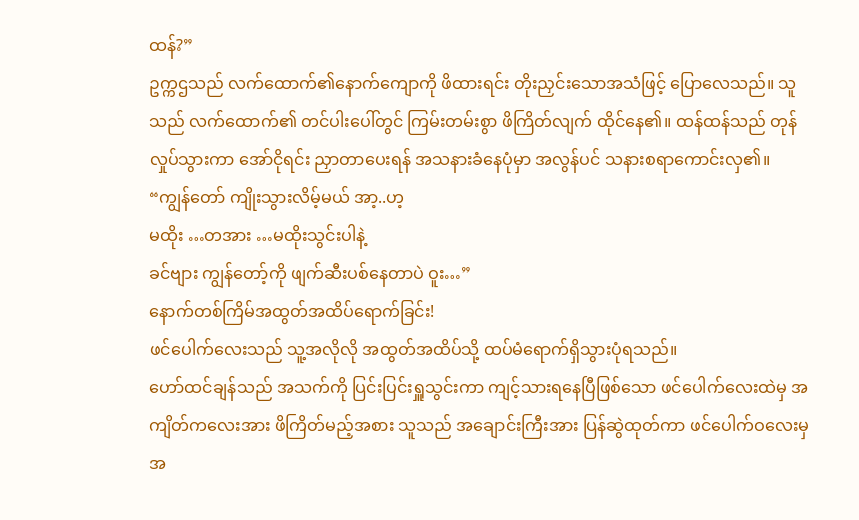ထန်?”
ဥက္ကဌသည် လက်ထောက်၏နောက်ကျောကို ဖိထားရင်း တိုးညှင်းသောအသံဖြင့် ပြောလေသည်။ သူသည် လက်ထောက်၏ တင်ပါးပေါ်တွင် ကြမ်းတမ်းစွာ ဖိကြိတ်လျက် ထိုင်နေ၏။ ထန်ထန်သည် တုန်လှုပ်သွားကာ အော်ငိုရင်း ညှာတာပေးရန် အသနားခံနေပုံမှာ အလွန်ပင် သနားစရာကောင်းလှ၏။
“ကျွန်တော် ကျိုးသွားလိမ့်မယ် အာ့..ဟ့
မထိုး …တအား …မထိုးသွင်းပါနဲ့
ခင်ဗျား ကျွန်တော့်ကို ဖျက်ဆီးပစ်နေတာပဲ ဝူး…”
နောက်တစ်ကြိမ်အထွတ်အထိပ်ရောက်ခြင်း!
ဖင်ပေါက်လေးသည် သူ့အလိုလို အထွတ်အထိပ်သို့ ထပ်မံရောက်ရှိသွားပုံရသည်။
ဟော်ထင်ချန်သည် အသက်ကို ပြင်းပြင်းရှူသွင်းကာ ကျင့်သားရနေပြီဖြစ်သော ဖင်ပေါက်လေးထဲမှ အကျိတ်ကလေးအား ဖိကြိတ်မည့်အစား သူသည် အချောင်းကြီးအား ပြန်ဆွဲထုတ်ကာ ဖင်ပေါက်ဝလေးမှ အ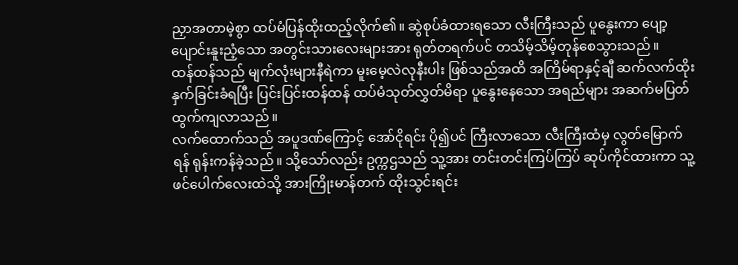ညှာအတာမဲ့စွာ ထပ်မံပြန်ထိုးထည့်လိုက်၏။ ဆွဲစုပ်ခံထားရသော လီးကြီးသည် ပူနွေးကာ ပျော့ပျောင်းနူးညံ့သော အတွင်းသားလေးများအား ရုတ်တရက်ပင် တသိမ့်သိမ့်တုန်စေသွားသည်။
ထန်ထန်သည် မျက်လုံးများနီရဲကာ မူးမေ့လဲလုနီးပါး ဖြစ်သည်အထိ အကြိမ်ရာနှင့်ချီ ဆက်လက်ထိုးနှက်ခြင်းခံရပြီး ပြင်းပြင်းထန်ထန် ထပ်မံသုတ်လွှတ်မိရာ ပူနွေးနေသော အရည်များ အဆက်မပြတ် ထွက်ကျလာသည်။
လက်ထောက်သည် အပူဒဏ်ကြောင့် အော်ငိုရင်း ပို၍ပင် ကြီးလာသော လီးကြီးထံမှ လွတ်မြောက်ရန် ရုန်းကန်ခဲ့သည်။ သို့သော်လည်း ဥက္ကဌသည် သူ့အား တင်းတင်းကြပ်ကြပ် ဆုပ်ကိုင်ထားကာ သူ့ဖင်ပေါက်လေးထဲသို့ အားကြိုးမာန်တက် ထိုးသွင်းရင်း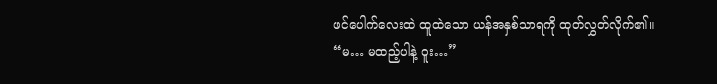ဖင်ပေါက်လေးထဲ ထူထဲသော ယန်အနှစ်သာရကို ထုတ်လွှတ်လိုက်၏။
“မ… မထည့်ပါနဲ့ ဝူး…”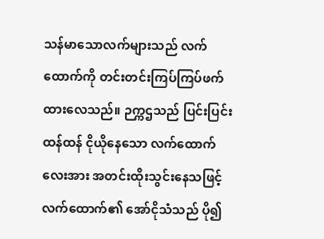သန်မာသောလက်များသည် လက်ထောက်ကို တင်းတင်းကြပ်ကြပ်ဖက်ထားလေသည်။ ဉက္ကဌသည် ပြင်းပြင်းထန်ထန် ငိုယိုနေသော လက်ထောက်လေးအား အတင်းထိုးသွင်းနေသဖြင့် လက်ထောက်၏ အော်ငိုသံသည် ပို၍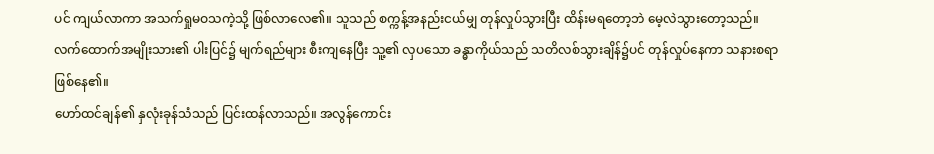ပင် ကျယ်လာကာ အသက်ရှုမဝသကဲ့သို့ ဖြစ်လာလေ၏။ သူသည် စက္ကန့်အနည်းငယ်မျှ တုန်လှုပ်သွားပြီး ထိန်းမရတော့ဘဲ မေ့လဲသွားတော့သည်။
လက်ထောက်အမျိုးသား၏ ပါးပြင်၌ မျက်ရည်များ စီးကျနေပြီး သူ့၏ လှပသော ခန္ဓာကိုယ်သည် သတိလစ်သွားချိန်၌ပင် တုန်လှုပ်နေကာ သနားစရာ ဖြစ်နေ၏။
ဟော်ထင်ချန်၏ နှလုံးခုန်သံသည် ပြင်းထန်လာသည်။ အလွန်ကောင်း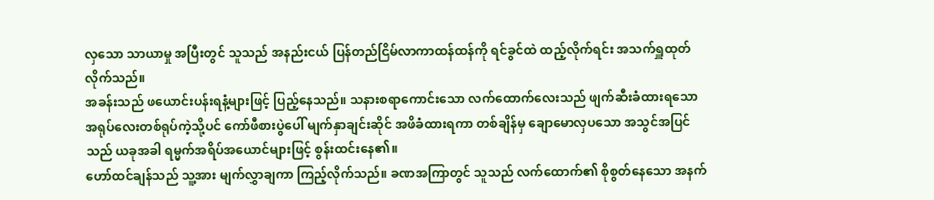လှသော သာယာမှု အပြီးတွင် သူသည် အနည်းငယ် ပြန်တည်ငြိမ်လာကာထန်ထန်ကို ရင်ခွင်ထဲ ထည့်လိုက်ရင်း အသက်ရှူထုတ်လိုက်သည်။
အခန်းသည် ဖယောင်းပန်းရနံ့များဖြင့် ပြည့်နေသည်။ သနားစရာကောင်းသော လက်ထောက်လေးသည် ဖျက်ဆီးခံထားရသော အရုပ်လေးတစ်ရုပ်ကဲ့သို့ပင် ကော်ဖီစားပွဲပေါ် မျက်နှာချင်းဆိုင် အဖိခံထားရကာ တစ်ချိန်မှ ချောမောလှပသော အသွင်အပြင်သည် ယခုအခါ ရမ္မက်အရိပ်အယောင်များဖြင့် စွန်းထင်းနေ၏။
ဟော်ထင်ချန်သည် သူ့အား မျက်လွှာချကာ ကြည့်လိုက်သည်။ ခဏအကြာတွင် သူသည် လက်ထောက်၏ စိုစွတ်နေသော အနက်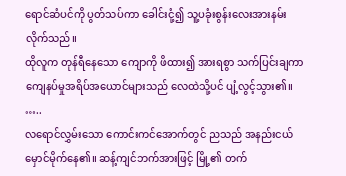ရောင်ဆံပင်ကို ပွတ်သပ်ကာ ခေါင်းငုံ့၍ သူ့ပခုံးစွန်းလေးအားနမ်းလိုက်သည်။
ထိုလူက တုန်ရီနေသော ကျောကို ဖိထား၍ အားရစွာ သက်ပြင်းချကာ ကျေနပ်မှုအရိပ်အယောင်များသည် လေထဲသို့ပင် ပျံ့လွင့်သွား၏။
…..
လရောင်လွှမ်းသော ကောင်းကင်အောက်တွင် ညသည် အနည်းငယ် မှောင်မိုက်နေ၏။ ဆန့်ကျင်ဘက်အားဖြင့် မြို့၏ တက်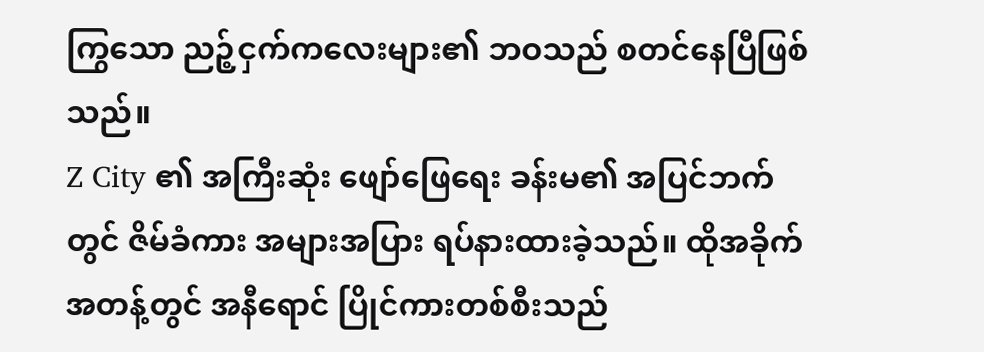ကြွသော ညဉ့်ငှက်ကလေးများ၏ ဘဝသည် စတင်နေပြီဖြစ်သည်။
Z City ၏ အကြီးဆုံး ဖျော်ဖြေရေး ခန်းမ၏ အပြင်ဘက်တွင် ဇိမ်ခံကား အများအပြား ရပ်နားထားခဲ့သည်။ ထိုအခိုက်အတန့်တွင် အနီရောင် ပြိုင်ကားတစ်စီးသည်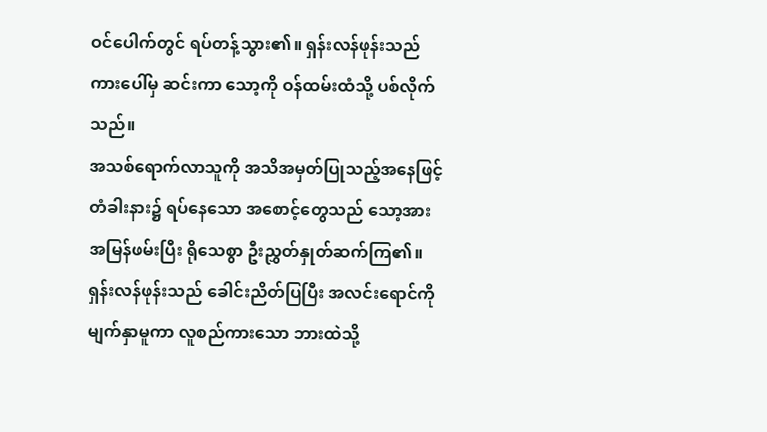ဝင်ပေါက်တွင် ရပ်တန့်သွား၏။ ရှန်းလန်ဖုန်းသည် ကားပေါ်မှ ဆင်းကာ သော့ကို ဝန်ထမ်းထံသို့ ပစ်လိုက်သည်။
အသစ်ရောက်လာသူကို အသိအမှတ်ပြုသည့်အနေဖြင့် တံခါးနား၌ ရပ်နေသော အစောင့်တွေသည် သော့အား အမြန်ဖမ်းပြီး ရိုသေစွာ ဦးညွှတ်နှုတ်ဆက်ကြ၏။ ရှန်းလန်ဖုန်းသည် ခေါင်းညိတ်ပြပြီး အလင်းရောင်ကို မျက်နှာမူကာ လူစည်ကားသော ဘားထဲသို့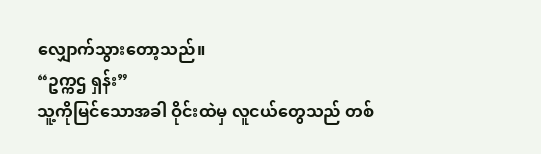လျှောက်သွားတော့သည်။
“ဥက္ကဌ ရှန်း”
သူ့ကိုမြင်သောအခါ ဝိုင်းထဲမှ လူငယ်တွေသည် တစ်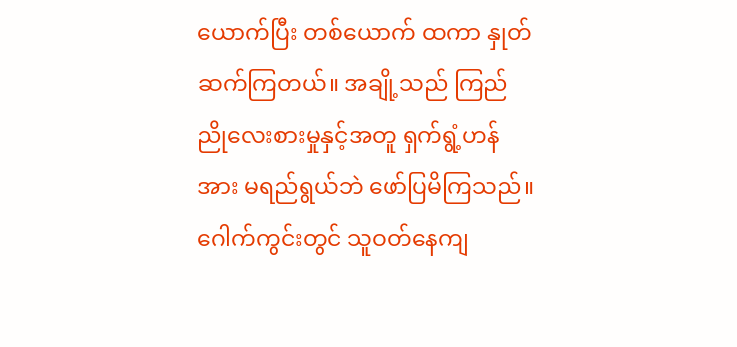ယောက်ပြီး တစ်ယောက် ထကာ နှုတ်ဆက်ကြတယ်။ အချို့သည် ကြည်ညိုလေးစားမှုနှင့်အတူ ရှက်ရွံ့ဟန်အား မရည်ရွယ်ဘဲ ဖော်ပြမိကြသည်။
ဂေါက်ကွင်းတွင် သူဝတ်နေကျ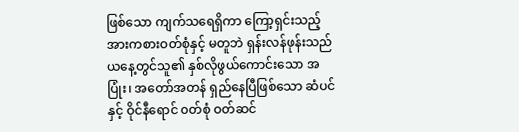ဖြစ်သော ကျက်သရေရှိကာ ကြော့ရှင်းသည့် အားကစားဝတ်စုံနှင့် မတူဘဲ ရှန်းလန်ဖုန်းသည် ယနေ့တွင်သူ၏ နှစ်လိုဖွယ်ကောင်းသော အပြုံး၊ အတော်အတန် ရှည်နေပြီဖြစ်သော ဆံပင် နှင့် ဝိုင်နီရောင် ၀တ်စုံ ဝတ်ဆင်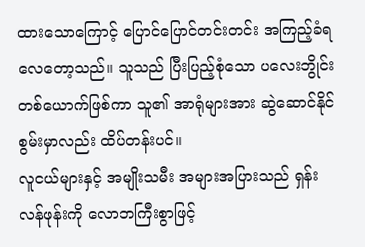ထားသောကြောင့် ပြောင်ပြောင်တင်းတင်း အကြည့်ခံရလေတော့သည်။ သူသည် ပြီးပြည့်စုံသော ပလေးဘွိုင်း တစ်ယောက်ဖြစ်ကာ သူ၏ အာရုံများအား ဆွဲဆောင်နိုင်စွမ်းမှာလည်း ထိပ်တန်းပင်။
လူငယ်များနှင့် အမျိုးသမီး အများအပြားသည် ရှန်းလန်ဖုန်းကို လောဘကြီးစွာဖြင့်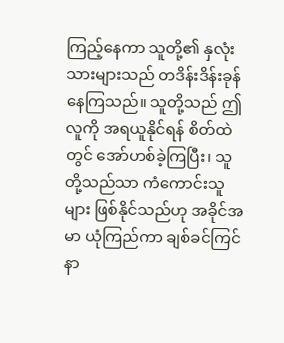ကြည့်နေကာ သူတို့၏ နှလုံးသားများသည် တဒိန်းဒိန်းခုန်နေကြသည်။ သူတို့သည် ဤလူကို အရယူနိုင်ရန် စိတ်ထဲတွင် အော်ဟစ်ခဲ့ကြပြီး၊ သူတို့သည်သာ ကံကောင်းသူများ ဖြစ်နိုင်သည်ဟု အခိုင်အမာ ယုံကြည်ကာ ချစ်ခင်ကြင်နာ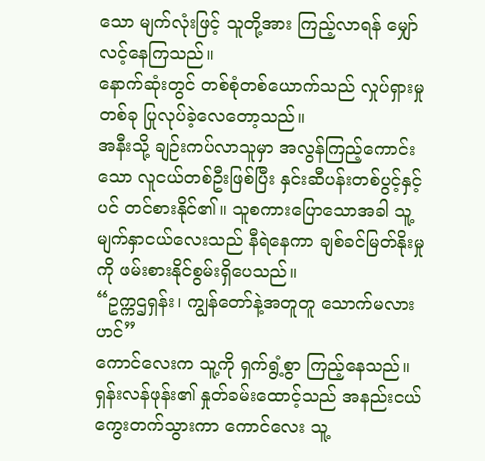သော မျက်လုံးဖြင့် သူတို့အား ကြည့်လာရန် မျှော်လင့်နေကြသည်။
နောက်ဆုံးတွင် တစ်စုံတစ်ယောက်သည် လှုပ်ရှားမှုတစ်ခု ပြုလုပ်ခဲ့လေတော့သည်။
အနီးသို့ ချဉ်းကပ်လာသူမှာ အလွန်ကြည့်ကောင်းသော လူငယ်တစ်ဦးဖြစ်ပြီး နှင်းဆီပန်းတစ်ပွင့်နှင့်ပင် တင်စားနိုင်၏။ သူစကားပြောသောအခါ သူ့မျက်နှာငယ်လေးသည် နီရဲနေကာ ချစ်ခင်မြတ်နိုးမှုကို ဖမ်းစားနိုင်စွမ်းရှိပေသည်။
“ဥက္ကဌရှန်း၊ ကျွန်တော်နဲ့အတူတူ သောက်မလားဟင်”
ကောင်လေးက သူ့ကို ရှက်ရွံ့စွာ ကြည့်နေသည်။
ရှန်းလန်ဖုန်း၏ နှုတ်ခမ်းထောင့်သည် အနည်းငယ် ကွေးတက်သွားကာ ကောင်လေး သူ့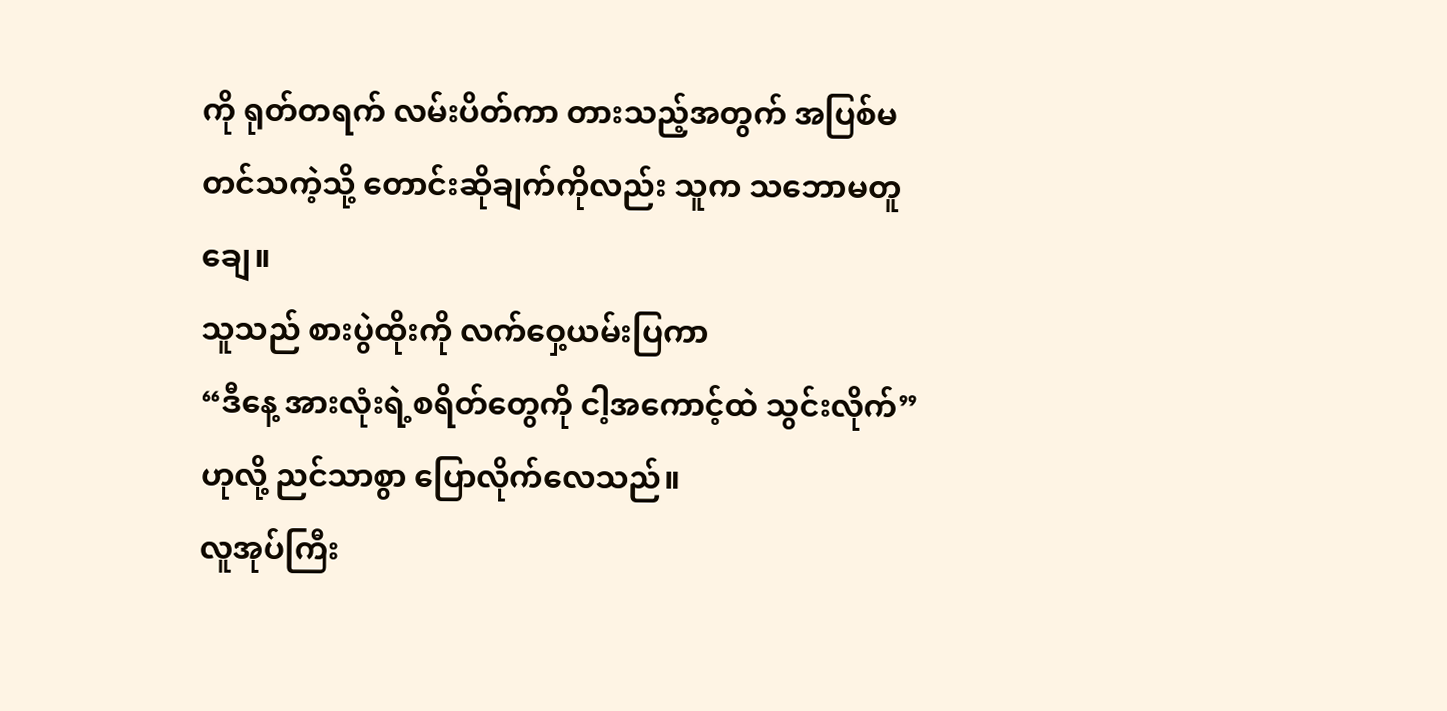ကို ရုတ်တရက် လမ်းပိတ်ကာ တားသည့်အတွက် အပြစ်မတင်သကဲ့သို့ တောင်းဆိုချက်ကိုလည်း သူက သဘောမတူချေ။
သူသည် စားပွဲထိုးကို လက်ဝှေ့ယမ်းပြကာ
“ဒီနေ့ အားလုံးရဲ့စရိတ်တွေကို ငါ့အကောင့်ထဲ သွင်းလိုက်” ဟုလို့ ညင်သာစွာ ပြောလိုက်လေသည်။
လူအုပ်ကြီး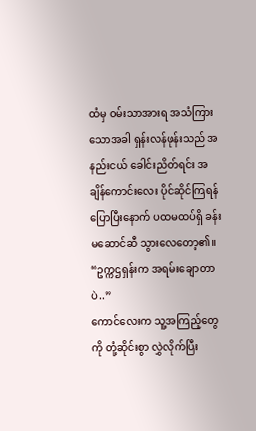ထံမှ ဝမ်းသာအားရ အသံကြားသောအခါ ရှန်းလန်ဖုန်းသည် အနည်းငယ် ခေါင်းညိတ်ရင်း အချိန်ကောင်းလေး ပိုင်ဆိုင်ကြရန် ပြောပြီးနောက် ပထမထပ်ရှိ ခန်းမဆောင်ဆီ သွားလေတော့၏။
“ဥက္ကဌရှန်းက အရမ်းချောတာပဲ..”
ကောင်လေးက သူ့အကြည့်တွေကို တုံ့ဆိုင်းစွာ လွှဲလိုက်ပြီး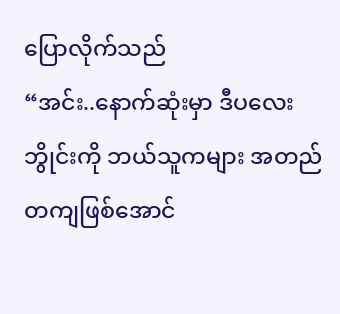ပြောလိုက်သည်
“အင်း..နောက်ဆုံးမှာ ဒီပလေးဘွိုင်းကို ဘယ်သူကများ အတည်တကျဖြစ်အောင်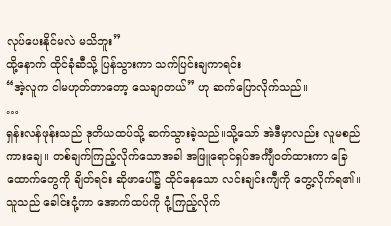လုပ်ပေးနိုင်မလဲ မသိဘူး”
ထို့နောက် ထိုင်ခုံဆီသို့ ပြန်သွားကာ သက်ပြင်းချကာရင်း
“အဲ့လူက ငါမဟုတ်တာတော့ သေချာတယ်” ဟု ဆက်ပြောလိုက်သည်။
…
ရှန်းလန်ဖုန်းသည် ဒုတိယထပ်သို့ ဆက်သွားခဲ့သည်။သို့သော် အဲဒီမှာလည်း လူမစည်ကားချေ။ တစ်ချက်ကြည့်လိုက်သောအခါ အဖြူရောင်ရှပ်အင်္ကျီဝတ်ထားကာ ခြေထောက်တွေကို ချိတ်ရင်း ဆိုဖာပေါ်၌ ထိုင်နေသော လင်းချင်းကျီကို တွေ့လိုက်ရ၏။
သူသည် ခေါင်းငုံ့ကာ အောက်ထပ်ကို ငုံ့ကြည့်လိုက်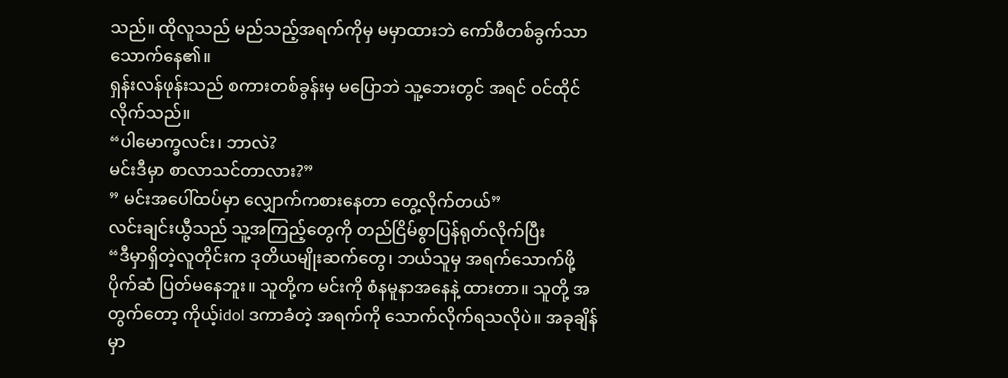သည်။ ထိုလူသည် မည်သည့်အရက်ကိုမှ မမှာထားဘဲ ကော်ဖီတစ်ခွက်သာ သောက်နေ၏။
ရှန်းလန်ဖုန်းသည် စကားတစ်ခွန်းမှ မပြောဘဲ သူ့ဘေးတွင် အရင် ဝင်ထိုင်လိုက်သည်။
“ပါမောက္ခလင်း၊ ဘာလဲ?
မင်းဒီမှာ စာလာသင်တာလား?”
” မင်းအပေါ်ထပ်မှာ လျှောက်ကစားနေတာ တွေ့လိုက်တယ်”
လင်းချင်းယွီသည် သူ့အကြည့်တွေကို တည်ငြိမ်စွာပြန်ရုတ်လိုက်ပြီး
“ဒီမှာရှိတဲ့လူတိုင်းက ဒုတိယမျိုးဆက်တွေ၊ ဘယ်သူမှ အရက်သောက်ဖို့ ပိုက်ဆံ ပြတ်မနေဘူး။ သူတို့က မင်းကို စံနမူနာအနေနဲ့ ထားတာ။ သူတို့ အတွက်တော့ ကိုယ့်idol ဒကာခံတဲ့ အရက်ကို သောက်လိုက်ရသလိုပဲ။ အခုချိန်မှာ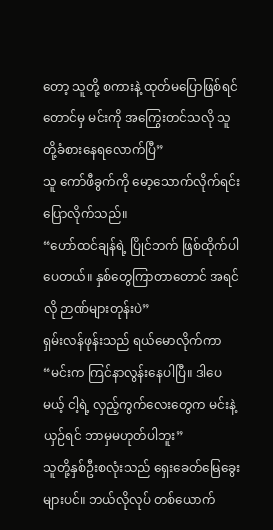တော့ သူတို့ စကားနဲ့ ထုတ်မပြောဖြစ်ရင်တောင်မှ မင်းကို အကြွေးတင်သလို သူတို့ခံစားနေရလောက်ပြီ”
သူ ကော်ဖီခွက်ကို မော့သောက်လိုက်ရင်း ပြောလိုက်သည်။
“ဟော်ထင်ချန်ရဲ့ ပြိုင်ဘက် ဖြစ်ထိုက်ပါပေတယ်။ နှစ်တွေကြာတာတောင် အရင်လို ဉာဏ်များတုန်းပဲ”
ရှမ်းလန်ဖုန်းသည် ရယ်မောလိုက်ကာ
“မင်းက ကြင်နာလွန်းနေပါပြီ။ ဒါပေမယ့် ငါ့ရဲ့ လှည့်ကွက်လေးတွေက မင်းနဲ့ယှဉ်ရင် ဘာမှမဟုတ်ပါဘူး”
သူတို့နှစ်ဦးစလုံးသည် ရှေးခေတ်မြေခွေးများပင်။ ဘယ်လိုလုပ် တစ်ယောက်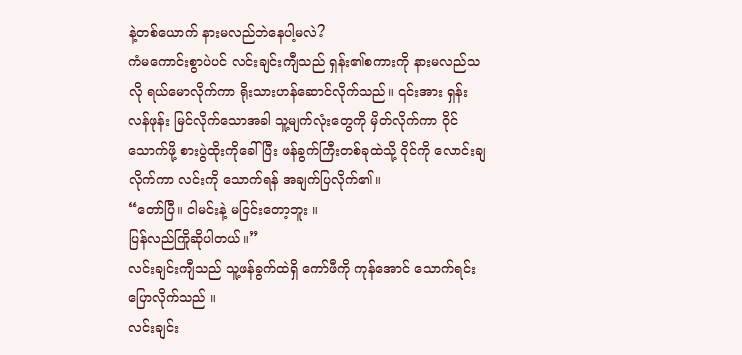နဲ့တစ်ယောက် နားမလည်ဘဲနေပါ့မလဲ?
ကံမကောင်းစွာပဲပင် လင်းချင်းကျီသည် ရှန်း၏စကားကို နားမလည်သလို ရယ်မောလိုက်ကာ ရိုးသားဟန်ဆောင်လိုက်သည်။ ၎င်းအား ရှန်းလန်ဖုန်း မြင်လိုက်သောအခါ သူ့မျက်လုံးတွေကို မှိတ်လိုက်ကာ ဝိုင်သောက်ဖို့ စားပွဲထိုးကိုခေါ်ပြီး ဖန်ခွက်ကြီးတစ်ခုထဲသို့ ဝိုင်ကို လောင်းချလိုက်ကာ လင်းကို သောက်ရန် အချက်ပြလိုက်၏။
“တော်ပြီ။ ငါမင်းနဲ့ မငြင်းတော့ဘူး ။
ပြန်လည်ကြိုဆိုပါတယ်။”
လင်းချင်းကျီသည် သူ့ဖန်ခွက်ထဲရှိ ကော်ဖီကို ကုန်အောင် သောက်ရင်း ပြောလိုက်သည် ။
လင်းချင်း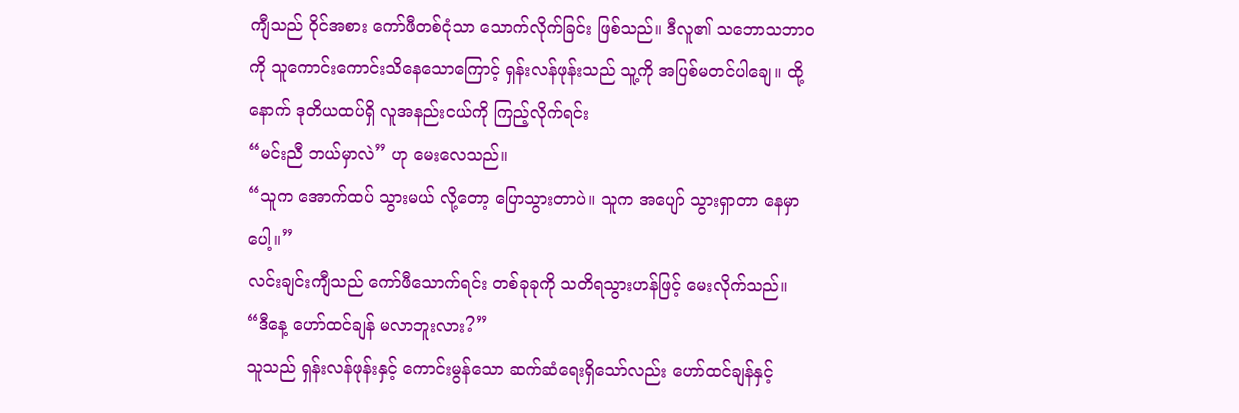ကျီသည် ဝိုင်အစား ကော်ဖီတစ်ငုံသာ သောက်လိုက်ခြင်း ဖြစ်သည်။ ဒီလူ၏ သဘောသဘာဝကို သူကောင်းကောင်းသိနေသောကြောင့် ရှန်းလန်ဖုန်းသည် သူ့ကို အပြစ်မတင်ပါချေ။ ထို့နောက် ဒုတိယထပ်ရှိ လူအနည်းငယ်ကို ကြည့်လိုက်ရင်း
“မင်းညီ ဘယ်မှာလဲ” ဟု မေးလေသည်။
“သူက အောက်ထပ် သွားမယ် လို့တော့ ပြောသွားတာပဲ။ သူက အပျော် သွားရှာတာ နေမှာပေါ့။”
လင်းချင်းကျီသည် ကော်ဖီသောက်ရင်း တစ်ခုခုကို သတိရသွားဟန်ဖြင့် မေးလိုက်သည်။
“ဒီနေ့ ဟော်ထင်ချန် မလာဘူးလား?”
သူသည် ရှန်းလန်ဖုန်းနှင့် ကောင်းမွန်သော ဆက်ဆံရေးရှိသော်လည်း ဟော်ထင်ချန်နှင့်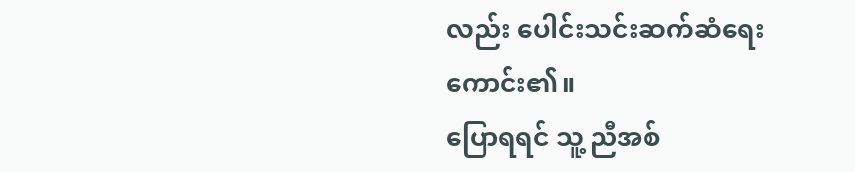လည်း ပေါင်းသင်းဆက်ဆံရေးကောင်း၏။
ပြောရရင် သူ့ ညီအစ်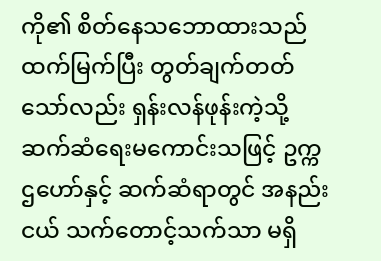ကို၏ စိတ်နေသဘောထားသည် ထက်မြက်ပြီး တွတ်ချက်တတ်သော်လည်း ရှန်းလန်ဖုန်းကဲ့သို့ ဆက်ဆံရေးမကောင်းသဖြင့် ဥက္ကဌဟော်နှင့် ဆက်ဆံရာတွင် အနည်းငယ် သက်တောင့်သက်သာ မရှိ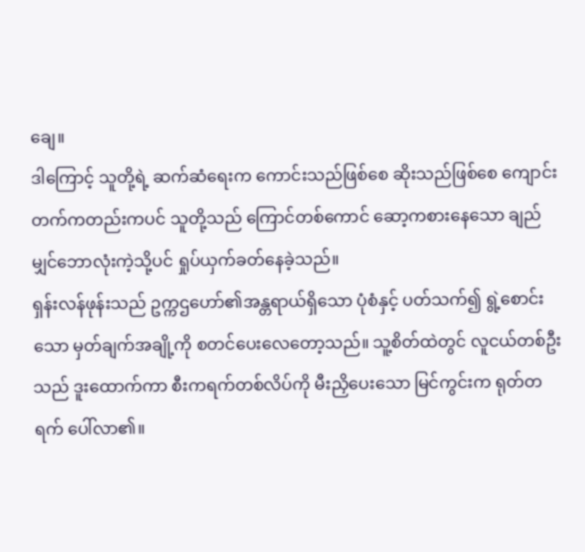ချေ။
ဒါကြောင့် သူတို့ရဲ့ ဆက်ဆံရေးက ကောင်းသည်ဖြစ်စေ ဆိုးသည်ဖြစ်စေ ကျောင်းတက်ကတည်းကပင် သူတို့သည် ကြောင်တစ်ကောင် ဆော့ကစားနေသော ချည်မျှင်ဘောလုံးကဲ့သို့ပင် ရှုပ်ယှက်ခတ်နေခဲ့သည်။
ရှန်းလန်ဖုန်းသည် ဥက္ကဌဟော်၏အန္တရာယ်ရှိသော ပုံစံနှင့် ပတ်သက်၍ ရွဲ့စောင်းသော မှတ်ချက်အချို့ကို စတင်ပေးလေတော့သည်။ သူ့စိတ်ထဲတွင် လူငယ်တစ်ဦးသည် ဒူးထောက်ကာ စီးကရက်တစ်လိပ်ကို မီးညှိပေးသော မြင်ကွင်းက ရုတ်တရက် ပေါ်လာ၏။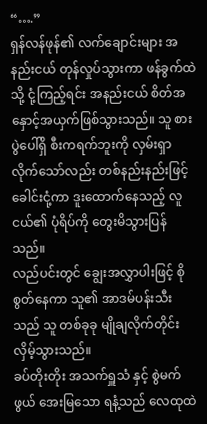“….”
ရှန်လန်ဖုန်၏ လက်ချောင်းများ အနည်းငယ် တုန်လှုပ်သွားကာ ဖန်ခွက်ထဲသို့ ငုံ့ကြည့်ရင်း အနည်းငယ် စိတ်အနှောင့်အယှက်ဖြစ်သွားသည်။ သူ စားပွဲပေါ်ရှိ စီးကရက်ဘူးကို လှမ်းရှာလိုက်သော်လည်း တစ်နည်းနည်းဖြင့် ခေါင်းငုံ့ကာ ဒူးထောက်နေသည့် လူငယ်၏ ပုံရိပ်ကို တွေးမိသွားပြန်သည်။
လည်ပင်းတွင် ချွေးအလွှာပါးဖြင့် စိုစွတ်နေကာ သူ၏ အာဒမ်ပန်းသီးသည် သူ တစ်ခုခု မျိုချလိုက်တိုင်း လှိမ့်သွားသည်။
ခပ်တိုးတိုး အသက်ရှူသံ နှင့် စွဲမက်ဖွယ် အေးမြသော ရနံ့သည် လေထုထဲ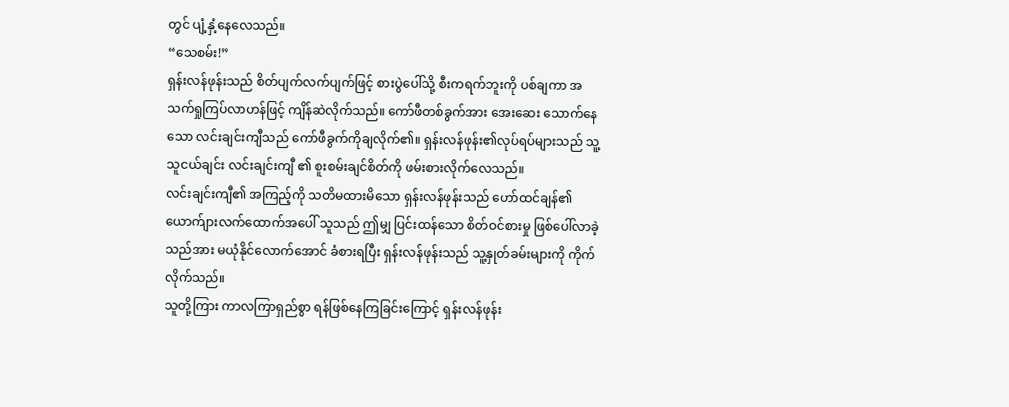တွင် ပျံ့နှံ့နေလေသည်။
“သေစမ်း!”
ရှန်းလန်ဖုန်းသည် စိတ်ပျက်လက်ပျက်ဖြင့် စားပွဲပေါ်သို့ စီးကရက်ဘူးကို ပစ်ချကာ အသက်ရှုကြပ်လာဟန်ဖြင့် ကျိန်ဆဲလိုက်သည်။ ကော်ဖီတစ်ခွက်အား အေးဆေး သောက်နေသော လင်းချင်းကျီသည် ကော်ဖီခွက်ကိုချလိုက်၏။ ရှန်းလန်ဖုန်း၏လုပ်ရပ်များသည် သူ့သူငယ်ချင်း လင်းချင်းကျီ ၏ စူးစမ်းချင်စိတ်ကို ဖမ်းစားလိုက်လေသည်။
လင်းချင်းကျီ၏ အကြည့်ကို သတိမထားမိသော ရှန်းလန်ဖုန်းသည် ဟော်ထင်ချန်၏ ယောက်ျားလက်ထောက်အပေါ် သူသည် ဤမျှ ပြင်းထန်သော စိတ်ဝင်စားမှု ဖြစ်ပေါ်လာခဲ့သည်အား မယုံနိုင်လောက်အောင် ခံစားရပြီး ရှန်းလန်ဖုန်းသည် သူ့နှုတ်ခမ်းများကို ကိုက်လိုက်သည်။
သူတို့ကြား ကာလကြာရှည်စွာ ရန်ဖြစ်နေကြခြင်းကြောင့် ရှန်းလန်ဖုန်း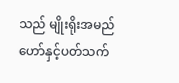သည် မျိုးရိုးအမည်ဟော်နှင့်ပတ်သက်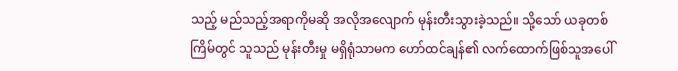သည့် မည်သည့်အရာကိုမဆို အလိုအလျောက် မုန်းတီးသွားခဲ့သည်။ သို့သော် ယခုတစ်ကြိမ်တွင် သူသည် မုန်းတီးမှု မရှိရုံသာမက ဟော်ထင်ချန်၏ လက်ထောက်ဖြစ်သူအပေါ်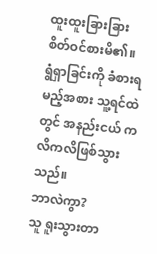ထူးထူးခြားခြား စိတ်ဝင်စားမိ၏။
ရွံရှာခြင်းကို ခံစားရမည့်အစား သူ့ရင်ထဲတွင် အနည်းငယ် ကလိကလိဖြစ်သွားသည်။
ဘာလဲကွာ?
သူ ရူးသွားတာ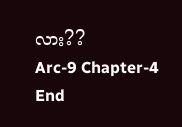လား??
Arc-9 Chapter-4 End